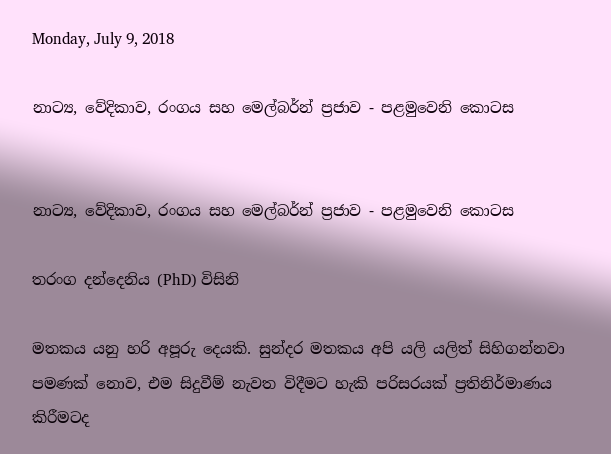Monday, July 9, 2018

නාට්‍ය, වේදිකාව, රංගය සහ මෙල්බර්න් ප්‍රජාව - පළමුවෙනි කොටස


නාට්‍ය, වේදිකාව, රංගය සහ මෙල්බර්න් ප්‍රජාව - පළමුවෙනි කොටස

තරංග දන්දෙනිය (PhD) විසිනි

මතකය යනු හරි අපූරු දෙයකි. සුන්දර මතකය අපි යලි යලිත් සිහිගන්නවා පමණක් නොව, එම සිදුවීම් නැවත විදීමට හැකි පරිසරයක් ප්‍රතිනිර්මාණය කිරීමටද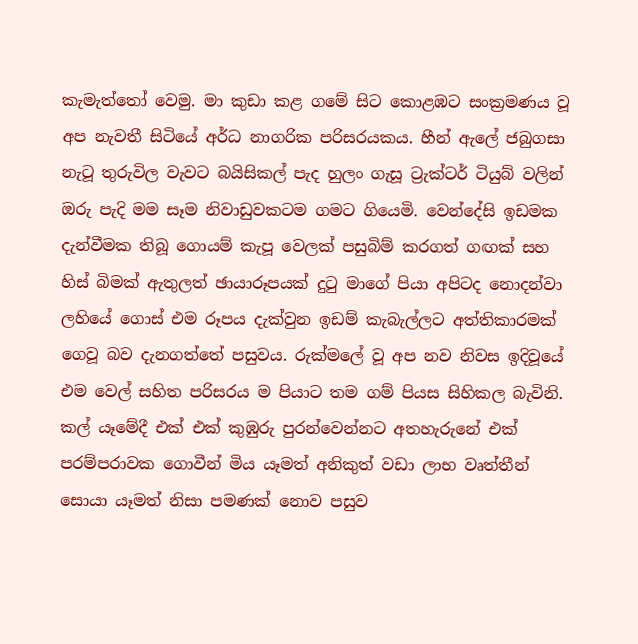කැමැත්තෝ වෙමු. මා කුඩා කළ ගමේ සිට කොළඹට සංක්‍රමණය වූ අප නැවතී සිටියේ අර්ධ නාගරික පරිසරයකය. හීන් ඇලේ ජබුගසා නැටූ තුරුවිල වැවට බයිසිකල් පැද හුලං ගැසූ ට්‍රැක්ටර් ටියුබ් වලින් ඔරු පැදි මම සෑම නිවාඩුවකටම ගමට ගියෙමි. වෙන්දේසි ඉඩමක දැන්වීමක තිබූ ගොයම් කැපූ වෙලක් පසුබිම් කරගත් ගඟක් සහ හිස් බිමක් ඇතුලත් ඡායාරූපයක් දුටු මාගේ පියා අපිටද නොදන්වා ලහියේ ගොස් එම රූපය දැක්වුන ඉඩම් කැබැල්ලට අත්තිකාරමක් ගෙවූ බව දැනගත්තේ පසුවය. රුක්මලේ වූ අප නව නිවස ඉදිවූයේ එම වෙල් සහිත පරිසරය ම පියාට තම ගම් පියස සිහිකල බැවිනි. කල් යෑමේදී එක් එක් කුඹුරු පුරන්වෙන්නට අතහැරුනේ එක් පරම්පරාවක ගොවීන් මිය යෑමත් අනිකුත් වඩා ලාභ වෘත්තීන් සොයා යෑමත් නිසා පමණක් නොව පසුව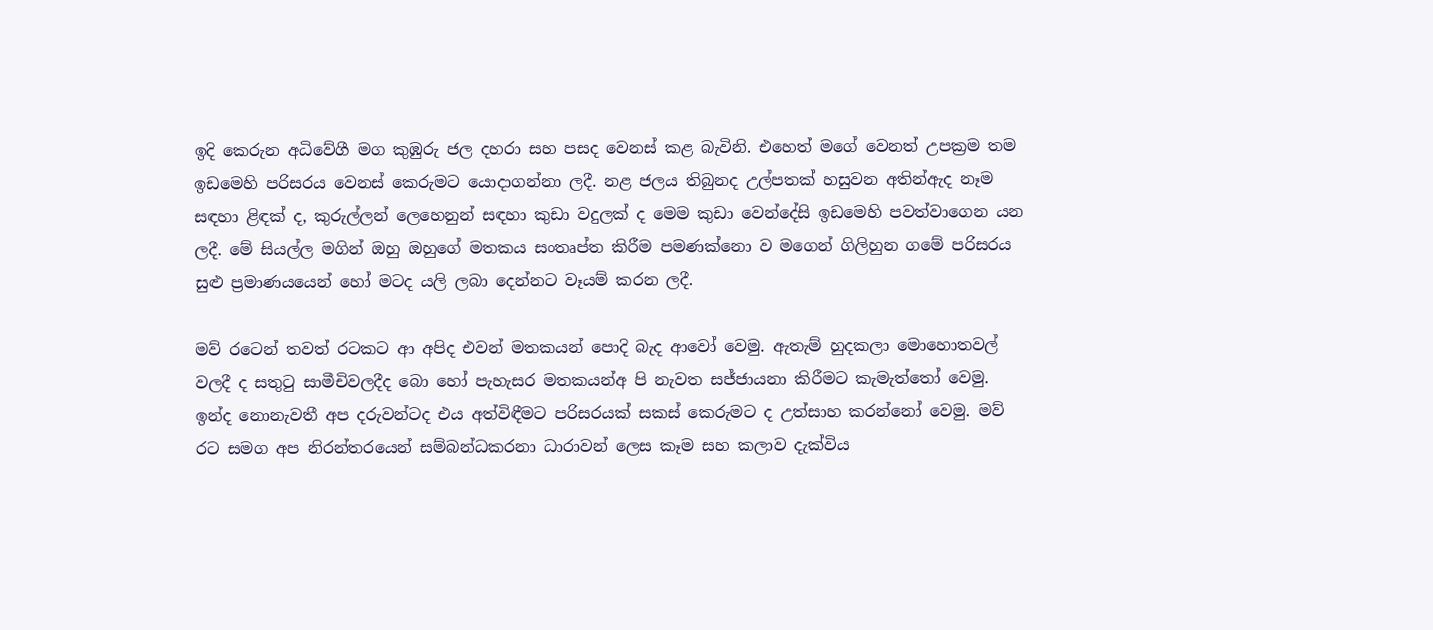ඉදි කෙරුන අධිවේගී මග කුඹුරු ජල දහරා සහ පසද වෙනස් කළ බැවිනි. එහෙත් මගේ වෙනත් උපක්‍රම තම ඉඩමෙහි පරිසරය වෙනස් කෙරුමට යොදාගන්නා ලදී. නළ ජලය තිබුනද උල්පතක් හසුවන අතින්ඇද නෑම සඳහා ළිඳක් ද, කුරුල්ලන් ලෙහෙනුන් සඳහා කුඩා වදුලක් ද මෙම කුඩා වෙන්දේසි ඉඩමෙහි පවත්වාගෙන යන ලදී. මේ සියල්ල මගින් ඔහු ඔහුගේ මතකය සංතෘප්ත කිරීම පමණක්නො ව මගෙන් ගිලිහුන ගමේ පරිසරය සුළු ප්‍රමාණයයෙන් හෝ මටද යලි ලබා දෙන්නට වෑයම් කරන ලදී.

මව් රටෙන් තවත් රටකට ආ අපිද එවන් මතකයන් පොදි බැද ආවෝ වෙමු. ඇතැම් හුදකලා මොහොතවල් වලදී ද සතුටු සාමීචිවලදීද බො හෝ පැහැසර මතකයන්අ පි නැවත සජ්ජායනා කිරීමට කැමැත්තෝ වෙමු. ඉන්ද නොනැවතී අප දරුවන්ටද එය අත්විඳීමට පරිසරයක් සකස් කෙරුමට ද උත්සාහ කරන්නෝ වෙමු. මව් රට සමග අප නිරන්තරයෙන් සම්බන්ධකරනා ධාරාවන් ලෙස කෑම සහ කලාව දැක්විය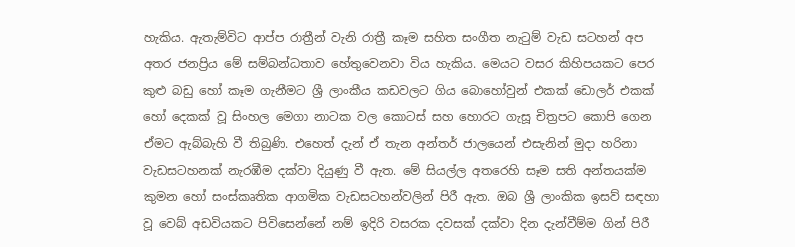හැකිය. ඇතැම්විට ආප්ප රාත්‍රීන් වැනි රාත්‍රී කෑම සහිත සංගීත නැටුම් වැඩ සටහන් අප අතර ජනප්‍රිය මේ සම්බන්ධතාව හේතුවෙනවා විය හැකිය. මෙයට වසර කිහිපයකට පෙර කුළු බඩු හෝ කෑම ගැනීමට ශ්‍රී ලාංකීය කඩවලට ගිය බොහෝවුන් එකක් ඩොලර් එකක් හෝ දෙකක් වූ සිංහල මෙගා නාටක වල කොටස් සහ හොරට ගැසූ චිත්‍රපට කොපි ගෙන ඒමට ඇබ්බැහි වී තිබුණි. එහෙත් දැන් ඒ තැන අන්තර් ජාලයෙන් එසැනින් මුදා හරිනා වැඩසටහනක් නැරඹීම දක්වා දියුණු වී ඇත. මේ සියල්ල අතරෙහි සෑම සති අන්තයක්ම කුමන හෝ සංස්කෘතික ආගමික වැඩසටහන්වලින් පිරී ඇත. ඔබ ශ්‍රී ලාංකික ඉසව් සඳහා වූ වෙබ් අඩවියකට පිවිසෙන්නේ නම් ඉදිරි වසරක දවසක් දක්වා දින දැන්වීම්ම ගින් පිරී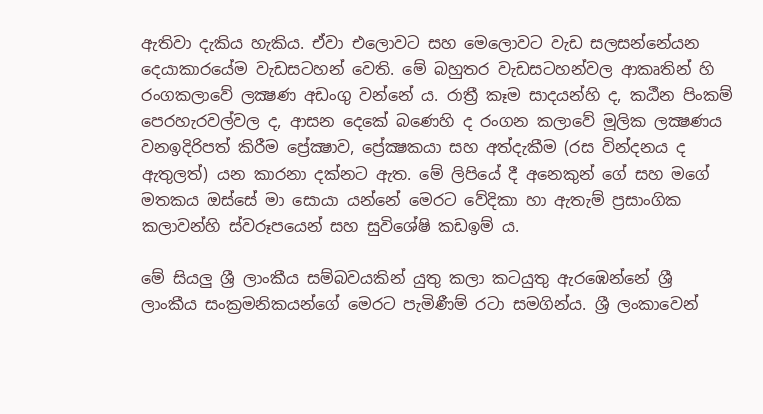ඇතිවා දැකිය හැකිය. ඒවා එලොවට සහ මෙලොවට වැඩ සලසන්නේයන දෙයාකාරයේම වැඩසටහන් වෙති. මේ බහුතර වැඩසටහන්වල ආකෘතින් හි රංගකලාවේ ලක්‍ෂණ අඩංගු වන්නේ ය. රාත්‍රී කෑම සාදයන්හි ද, කඨීන පිංකම් පෙරහැරවල්වල ද, ආසන දෙකේ බණෙහි ද රංගන කලාවේ මූලික ලක්‍ෂණය වනඉදිරිපත් කිරීම ප්‍රේක්‍ෂාව, ප්‍රේක්‍ෂකයා සහ අත්දැකීම (රස වින්දනය ද ඇතුලත්) යන කාරනා දක්නට ඇත. මේ ලිපියේ දී අනෙකුන් ගේ සහ මගේ මතකය ඔස්සේ මා සොයා යන්නේ මෙරට වේදිකා හා ඇතැම් ප්‍රසාංගික කලාවන්හි ස්වරූපයෙන් සහ සුවිශේෂි කඩඉම් ය.

මේ සියලු ශ්‍රී ලාංකීය සම්බවයකින් යුතු කලා කටයුතු ඇරඹෙන්නේ ශ්‍රී ලාංකීය සංක්‍රමනිකයන්ගේ මෙරට පැමිණීම් රටා සමගින්ය. ශ්‍රී ලංකාවෙන්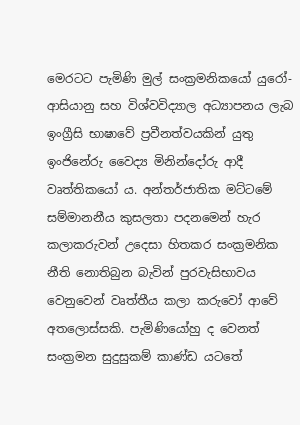මෙරටට පැමිණි මුල් සංක්‍රමනිකයෝ යුරෝ-ආසියානු සහ විශ්වවිද්‍යාල අධ්‍යාපනය ලැබ ඉංග්‍රීසි භාෂාවේ ප්‍රවීනත්වයකින් යුතු ඉංජිනේරු වෛද්‍ය මිනින්දෝරු ආදී වෘත්තිකයෝ ය. අන්තර්ජාතික මට්ටමේ සම්මානනීය කුසලතා පදනමෙන් හැර කලාකරුවන් උදෙසා හිතකර සංක්‍රමනික නීති නොතිබුන බැවින් පුරවැසිභාවය වෙනුවෙන් වෘත්තීය කලා කරුවෝ ආවේ අතලොස්සකි. පැමිණියෝහු ද වෙනත් සංක්‍රමන සුදුසුකම් කාණ්ඩ යටතේ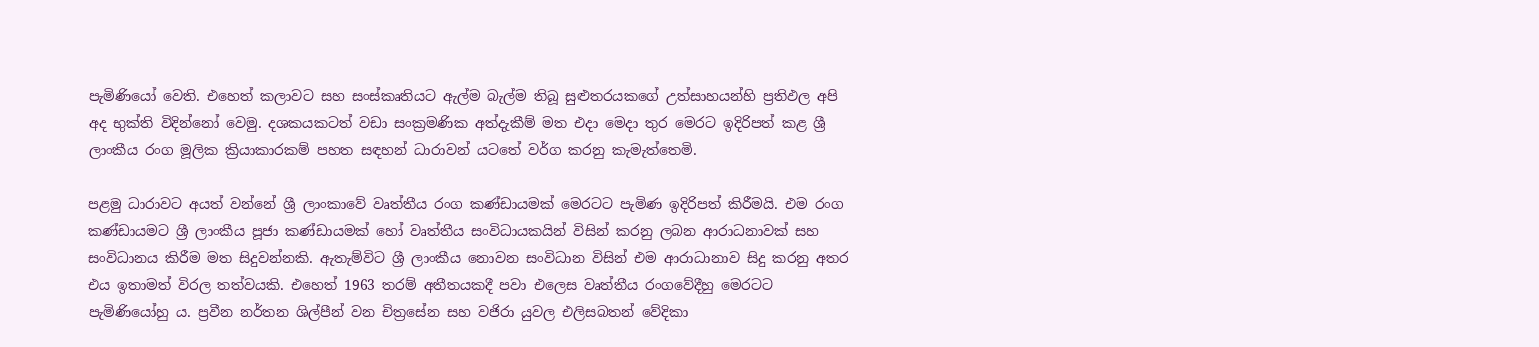පැමිණියෝ වෙති. එහෙත් කලාවට සහ සංස්කෘතියට ඇල්ම බැල්ම තිබූ සුළුතරයකගේ උත්සාහයන්හි ප්‍රතිඵල අපි අද භුක්ති විදින්නෝ වෙමු. දශකයකටත් වඩා සංක්‍රමණික අත්දැකීම් මත එදා මෙදා තුර මෙරට ඉදිරිපත් කළ ශ්‍රී ලාංකීය රංග මූලික ක්‍රියාකාරකම් පහත සඳහන් ධාරාවන් යටතේ වර්ග කරනු කැමැත්තෙමි.

පළමු ධාරාවට අයත් වන්නේ ශ්‍රී ලාංකාවේ වෘත්තීය රංග කණ්ඩායමක් මෙරටට පැමිණ ඉදිරිපත් කිරීමයි. එම රංග කණ්ඩායමට ශ්‍රී ලාංකීය පූජා කණ්ඩායමක් හෝ වෘත්තීය සංවිධායකයින් විසින් කරනු ලබන ආරාධනාවක් සහ සංවිධානය කිරීම මත සිදුවන්නකි. ඇතැම්විට ශ්‍රී ලාංකීය නොවන සංවිධාන විසින් එම ආරාධානාව සිදු කරනු අතර එය ඉතාමත් විරල තත්වයකි. එහෙත් 1963 තරම් අතීතයකදී පවා එලෙස වෘත්තීය රංගවේදීහු මෙරටට පැමිණියෝහු ය. ප්‍රවීන නර්තන ශිල්පීන් වන චිත්‍රසේන සහ වජිරා යුවල එලිසබතන් වේදිකා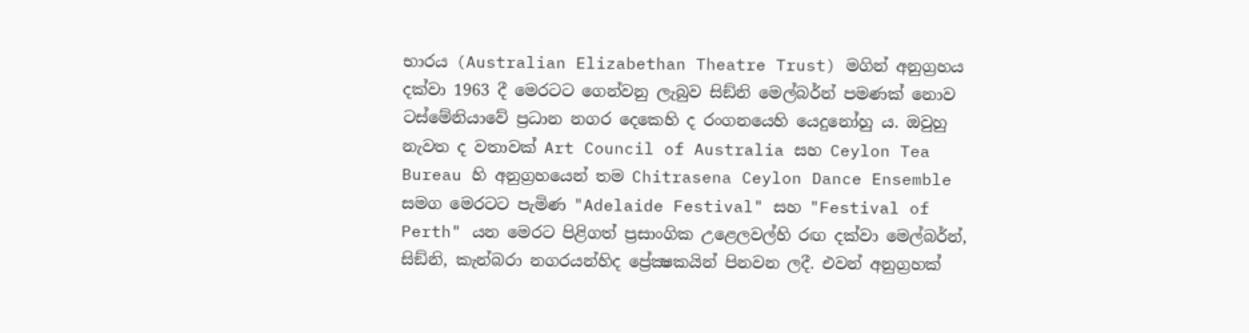භාරය (Australian Elizabethan Theatre Trust) මගින් අනුග්‍රහය දක්වා 1963 දී මෙරටට ගෙන්වනු ලැබුව සිඞ්නි මෙල්බර්න් පමණක් නොව ටස්මේනියාවේ ප්‍රධාන නගර දෙකෙහි ද රංගනයෙහි යෙදුනෝහු ය. ඔවුහු නැවත ද වතාවක් Art Council of Australia සහ Ceylon Tea Bureau හි අනුග්‍රහයෙන් තම Chitrasena Ceylon Dance Ensemble සමග මෙරටට පැමිණ "Adelaide Festival" සහ "Festival of Perth" යන මෙරට පිළිගත් ප්‍රසාංගික උළෙලවල්හි රඟ දක්වා මෙල්බර්න්, සිඞ්නි, කැන්බරා නගරයන්හිද ප්‍රේක්‍ෂකයින් පිනවන ලදී. එවන් අනුග්‍රහක්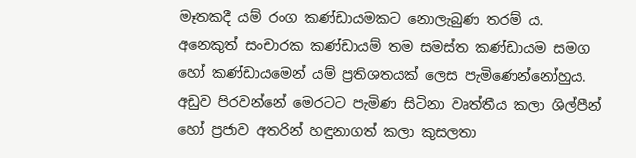මෑතකදී යම් රංග කණ්ඩායමකට නොලැබුණ තරම් ය. අනෙකුත් සංචාරක කණ්ඩායම් තම සමස්ත කණ්ඩායම සමග හෝ කණ්ඩායමෙන් යම් ප්‍රතිශතයක් ලෙස පැමිණෙන්නෝහුය. අඩුව පිරවන්නේ මෙරටට පැමිණ සිටිනා වෘත්තීය කලා ශිල්පීන් හෝ ප්‍රජාව අතරින් හඳුනාගත් කලා කුසලතා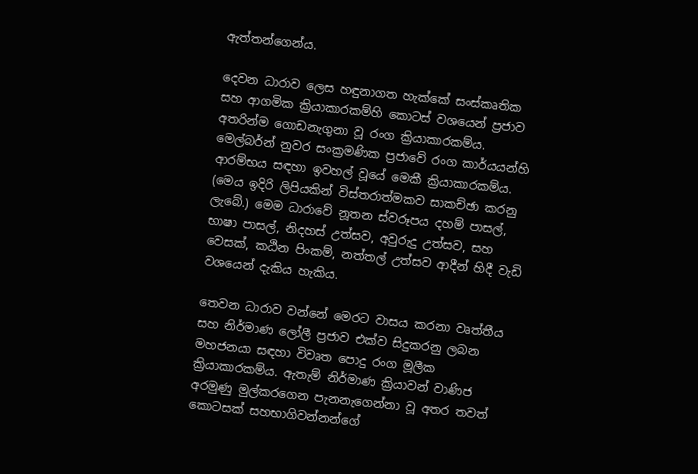ඇත්තන්ගෙන්ය.

දෙවන ධාරාව ලෙස හඳුනාගත හැක්කේ සංස්කෘතික සහ ආගමික ක්‍රියාකාරකම්හි කොටස් වශයෙන් ප්‍රජාව අතරින්ම ගොඩනැගුනා වූ රංග ක්‍රියාකාරකම්ය. මෙල්බර්න් නුවර සංක්‍රමණික ප්‍රජාවේ රංග කාර්යයන්හි ආරම්භය සඳහා ඉවහල් වූයේ මෙකී ක්‍රියාකාරකම්ය. (මෙය ඉදිරි ලිපියකින් විස්තරාත්මකව සාකච්ඡා කරනු ලැබේ.) මෙම ධාරාවේ නූතන ස්වරූපය දහම් පාසල්, භාෂා පාසල්, නිදහස් උත්සව, අවුරුදු උත්සව, සහ වෙසක්, කඨින පිංකම්, නත්තල් උත්සව ආදීන් හිදී වැඩි වශයෙන් දැකිය හැකිය.

තෙවන ධාරාව වන්නේ මෙරට වාසය කරනා වෘත්තීය සහ නිර්මාණ ලෝලී ප්‍රජාව එක්ව සිදුකරනු ලබන මහජනයා සඳහා විවෘත පොදු රංග මූලීක ක්‍රියාකාරකම්ය. ඇතැම් නිර්මාණ ක්‍රියාවන් වාණිජ අරමුණු මුල්කරගෙන පැනනැගෙන්නා වූ අතර තවත් කොටසක් සහභාගිවන්නන්ගේ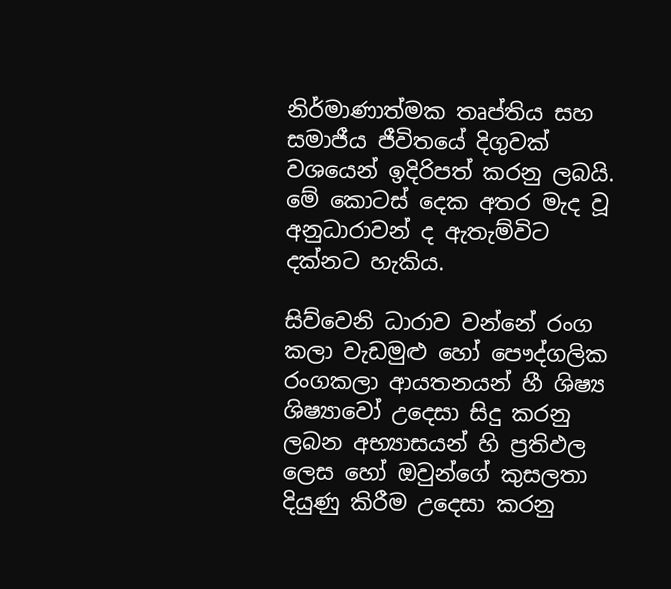නිර්මාණාත්මක තෘප්තිය සහ සමාජීය ජීවිතයේ දිගුවක් වශයෙන් ඉදිරිපත් කරනු ලබයි. මේ කොටස් දෙක අතර මැද වූ අනුධාරාවන් ද ඇතැම්විට දක්නට හැකිය.

සිව්වෙනි ධාරාව වන්නේ රංග කලා වැඩමුළු හෝ පෞද්ගලික රංගකලා ආයතනයන් හී ශිෂ්‍ය ශිෂ්‍යාවෝ උදෙසා සිදු කරනු ලබන අභ්‍යාසයන් හි ප්‍රතිඵල ලෙස හෝ ඔවුන්ගේ කුසලතා දියුණු කිරීම උදෙසා කරනු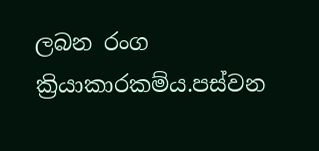ලබන රංග ක්‍රියාකාරකම්ය.පස්වන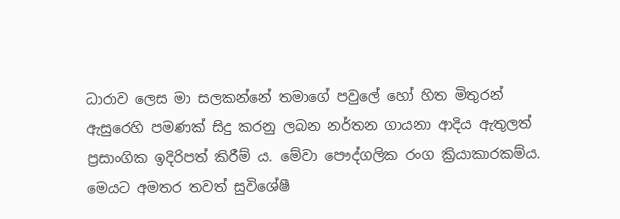ධාරාව ලෙස මා සලකන්නේ තමාගේ පවුලේ හෝ හිත මිතුරන් ඇසුරෙහි පමණක් සිදු කරනු ලබන නර්තන ගායනා ආදිය ඇතුලත් ප්‍රසාංගික ඉදිරිපත් කිරීම් ය. මේවා පෞද්ගලික රංග ක්‍රියාකාරකම්ය.
මෙයට අමතර තවත් සුවිශේෂී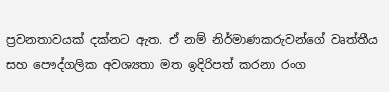ප්‍රවනතාවයක් දක්නට ඇත. ඒ නම් නිර්මාණකරුවන්ගේ වෘත්තීය සහ පෞද්ගලික අවශ්‍යතා මත ඉදිරිපත් කරනා රංග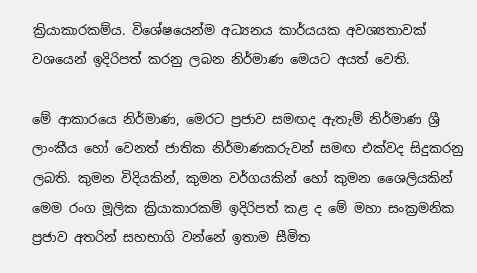ක්‍රියාකාරකම්ය. විශේෂයෙන්ම අධ්‍යනය කාර්යයක අවශ්‍යතාවක් වශයෙන් ඉදිරිපත් කරනු ලබන නිර්මාණ මෙයට අයත් වෙති.

මේ ආකාරයෙ නිර්මාණ, මෙරට ප්‍රජාව සමඟද ඇතැම් නිර්මාණ ශ්‍රී ලාංකීය හෝ වෙනත් ජාතික නිර්මාණකරුවන් සමඟ එක්වද සිදුකරනු ලබති. කුමන විදියකින්, කුමන වර්ගයකින් හෝ කුමන ශෛලියකින් මෙම රංග මූලික ක්‍රියාකාරකම් ඉදිරිපත් කළ ද මේ මහා සංක්‍රමනික ප්‍රජාව අතරින් සහභාගි වන්නේ ඉතාම සීමිත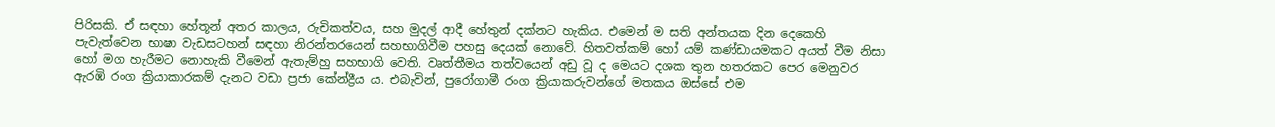පිරිසකි. ඒ සඳහා හේතූන් අතර කාලය, රුචිකත්වය, සහ මුදල් ආදී හේතුන් දක්නට හැකිය. එමෙන් ම සති අන්තයක දින දෙකෙහි පැවැත්වෙන භාෂා වැඩසටහන් සඳහා නිරන්තරයෙන් සහභාගිවීම පහසු දෙයක් නොවේ. හිතවත්කම් හෝ යම් කණ්ඩායමකට අයත් වීම නිසා හෝ මග හැරීමට නොහැකි වීමෙන් ඇතැම්හු සහභාගි වෙති. වෘත්තීමය තත්වයෙන් අඩු වූ ද මෙයට දශක තුන හතරකට පෙර මෙනුවර ඇරඹි රංග ක්‍රියාකාරකම් දැනට වඩා ප්‍රජා කේන්ද්‍රීය ය. එබැවින්, පුරෝගාමී රංග ක්‍රියාකරුවන්ගේ මතකය ඔස්සේ එම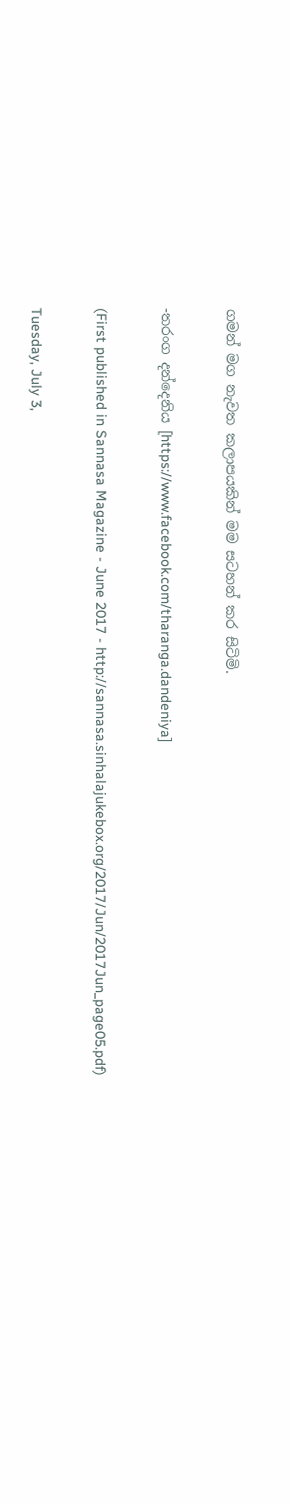ගමන් මග නැවත කලාපයකින් මම සටහන් කර සිටිමි.

-තරංග දන්දෙනිය [https://www.facebook.com/tharanga.dandeniya]

(First published in Sannasa Magazine - June 2017 - http://sannasa.sinhalajukebox.org/2017/Jun/2017Jun_page05.pdf)

Tuesday, July 3,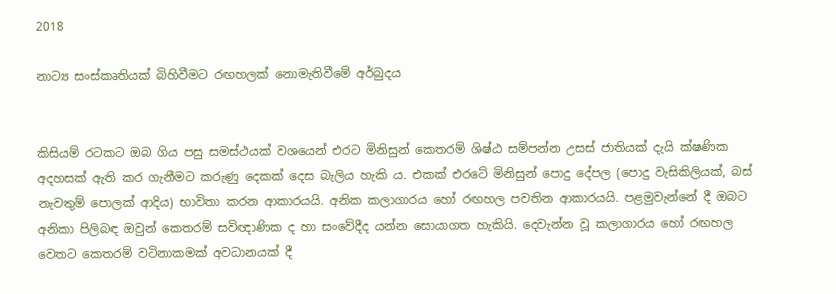2018

නාට්‍ය සංස්කෘතියක් බිහිවීමට රඟහලක් නොමැතිවීමේ අර්බුදය


කිසියම් රටකට ඔබ ගිය පසු සමස්ථයක් වශයෙන් එරට මිනිසුන් කෙතරම් ශිෂ්ඨ සම්පන්න උසස් ජාතියක් දැයි ක්ෂණික අදහසක් ඇති කර ගැනීමට කරුණු දෙකක් දෙස බැලිය හැකි ය. එකක් එරටේ මිනිසුන් පොදු දේපල (පොදු වැසිකිලියක්, බස් නැවතුම් පොලක් ආදිය) භාවිතා කරන ආකාරයයි. අනික කලාගාරය හෝ රඟහල පවතින ආකාරයයි. පළමුවැන්නේ දී ඔබට අනිකා පිලිබඳ ඔවුන් කෙතරම් සවිඥාණික ද හා සංවේදීද යන්න සොයාගත හැකියි. දෙවැන්න වූ කලාගාරය හෝ රඟහල වෙතට කෙතරම් වටිනාකමක් අවධානයක් දී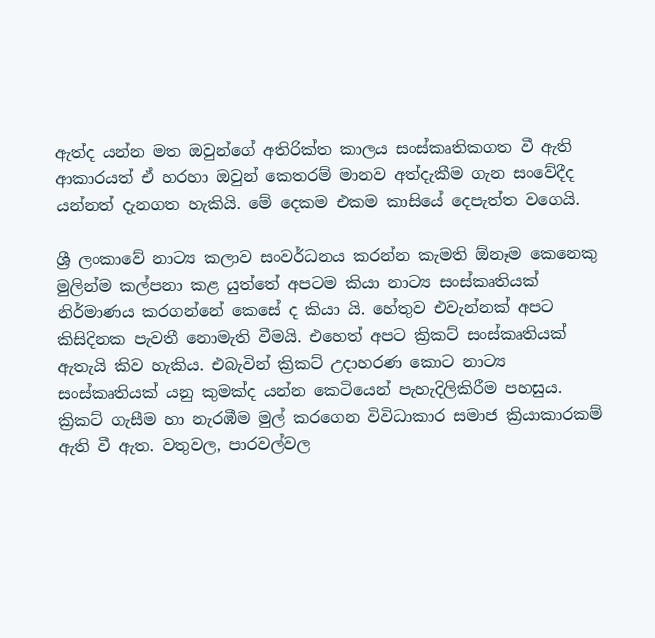ඇත්ද යන්න මත ඔවුන්ගේ අතිරික්ත කාලය සංස්කෘතිකගත වී ඇති ආකාරයත් ඒ හරහා ඔවුන් කෙතරම් මානව අත්දැකීම ගැන සංවේදීද යන්නත් දැනගත හැකියි. මේ දෙකම එකම කාසියේ දෙපැත්ත වගෙයි.

ශ්‍රී ලංකාවේ නාට්‍ය කලාව සංවර්ධනය කරන්න කැමති ඕනෑම කෙනෙකු මුලින්ම කල්පනා කළ යුත්තේ අපටම කියා නාට්‍ය සංස්කෘතියක් නිර්මාණය කරගන්නේ කෙසේ ද කියා යි. හේතුව එවැන්නක් අපට කිසිදිනක පැවතී නොමැති වීමයි. එහෙත් අපට ක්‍රිකට් සංස්කෘතියක් ඇතැයි කිව හැකිය. එබැවින් ක්‍රිකට් උදාහරණ කොට නාට්‍ය සංස්කෘතියක් යනු කුමක්ද යන්න කෙටියෙන් පැහැදිලිකිරීම පහසුය. ක්‍රිකට් ගැසීම හා නැරඹීම මුල් කරගෙන විවිධාකාර සමාජ ක්‍රියාකාරකම් ඇති වී ඇත. වතුවල, පාරවල්වල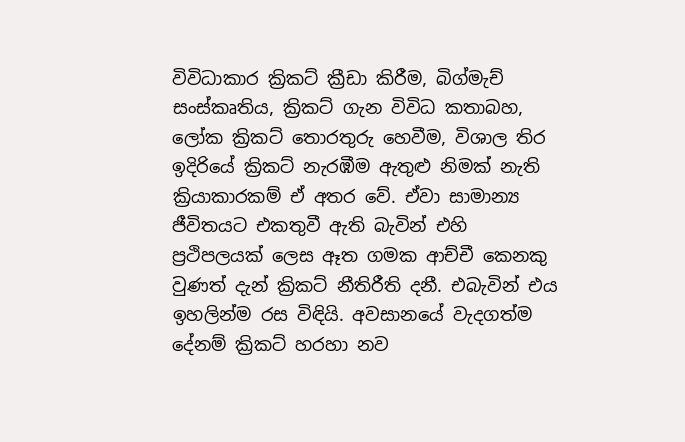විවිධාකාර ක්‍රිකට් ක්‍රීඩා කිරීම, බිග්මැච් සංස්කෘතිය, ක්‍රිකට් ගැන විවිධ කතාබහ, ලෝක ක්‍රිකට් තොරතුරු හෙවීම, විශාල තිර ඉදිරියේ ක්‍රිකට් නැරඹීම ඇතුළු නිමක් නැති ක්‍රියාකාරකම් ඒ අතර වේ. ඒවා සාමාන්‍ය ජීවිතයට එකතුවී ඇති බැවින් එහි ප්‍රථිපලයක් ලෙස ඈත ගමක ආච්චී කෙනකු වුණත් දැන් ක්‍රිකට් නීතිරීති දනී. එබැවින් එය ඉහලින්ම රස විඳියි. අවසානයේ වැදගත්ම දේනම් ක්‍රිකට් හරහා නව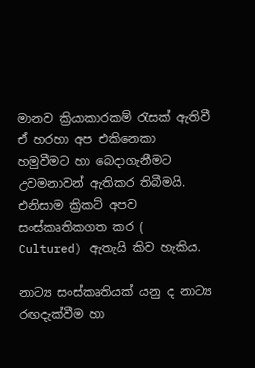මානව ක්‍රියාකාරකම් රැසක් ඇතිවී ඒ හරහා අප එකිනෙකා හමුවීමට හා බෙදාගැනීමට උවමනාවන් ඇතිකර තිබීමයි. එනිසාම ක්‍රිකට් අපව සංස්කෘතිකගත කර ( Cultured) ඇතැයි කිව හැකිය.

නාට්‍ය සංස්කෘතියක් යනු ද නාට්‍ය රඟදැක්වීම හා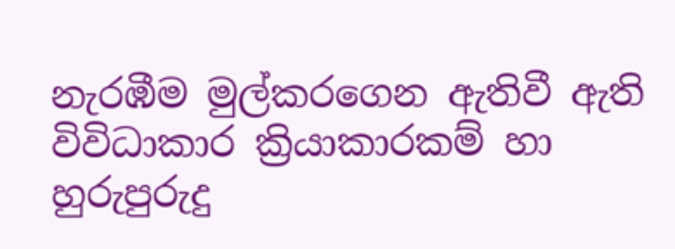නැරඹීම මුල්කරගෙන ඇතිවී ඇති විවිධාකාර ක්‍රියාකාරකම් හා හුරුපුරුදු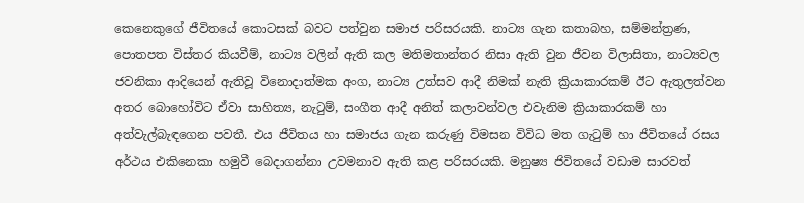කෙනෙකුගේ ජීවිතයේ කොටසක් බවට පත්වුන සමාජ පරිසරයකි. නාට්‍ය ගැන කතාබහ, සම්මන්ත්‍රණ, පොතපත විස්තර කියවීම්, නාට්‍ය වලින් ඇති කල මතිමතාන්තර නිසා ඇති වුන ජීවන විලාසිතා, නාට්‍යවල ජවනිකා ආදියෙන් ඇතිවූ විනොදාත්මක අංග, නාට්‍ය උත්සව ආදී නිමක් නැති ක්‍රියාකාරකම් ඊට ඇතුලත්වන අතර බොහෝවිට ඒවා සාහිත්‍ය, නැටුම්, සංගීත ආදී අනිත් කලාවන්වල එවැනිම ක්‍රියාකාරකම් හා අත්වැල්බැඳගෙන පවතී. එය ජීවිතය හා සමාජය ගැන කරුණු විමසන විවිධ මත ගැටුම් හා ජීවිතයේ රසය අර්ථය එකිනෙකා හමුවී බෙදාගන්නා උවමනාව ඇති කළ පරිසරයකි. මනුෂ්‍ය ජිවිතයේ වඩාම සාරවත්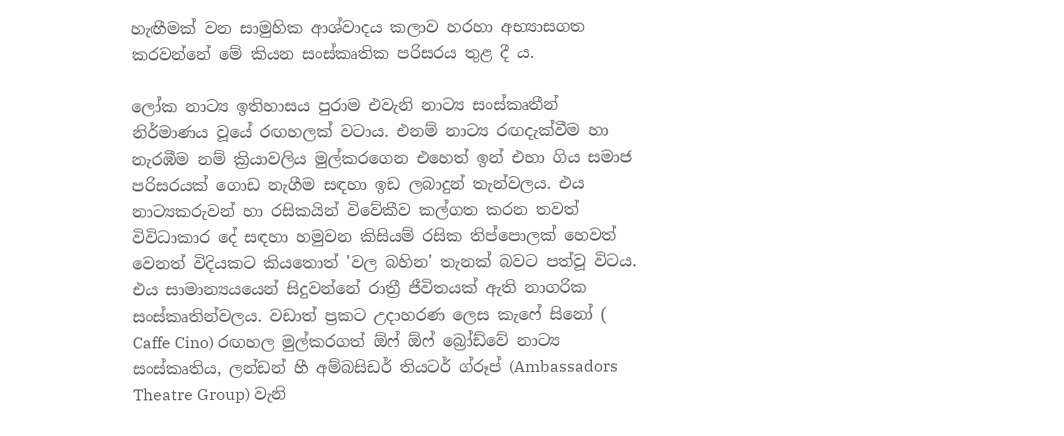හැඟීමක් වන සාමුහික ආශ්වාදය කලාව හරහා අභ්‍යාසගත කරවන්නේ මේ කියන සංස්කෘතික පරිසරය තුළ දී ය.

ලෝක නාට්‍ය ඉතිහාසය පුරාම එවැනි නාට්‍ය සංස්කෘතීන් නිර්මාණය වූයේ රඟහලක් වටාය. එනම් නාට්‍ය රඟදැක්වීම හා නැරඹීම නම් ක්‍රියාවලිය මුල්කරගෙන එහෙත් ඉන් එහා ගිය සමාජ පරිසරයක් ගොඩ නැගීම සඳහා ඉඩ ලබාදුන් තැන්වලය. එය නාට්‍යකරුවන් හා රසිකයින් විවේකීව කල්ගත කරන තවත් විවිධාකාර දේ සඳහා හමුවන කිසියම් රසික තිප්පොලක් හෙවත් වෙනත් විදියකට කියතොත් 'වල බහින' තැනක් බවට පත්වූ විටය. එය සාමාන්‍යයයෙන් සිදුවන්නේ රාත්‍රී ජීවිතයක් ඇති නාගරික සංස්කෘතින්වලය. වඩාත් ප්‍රකට උදාහරණ ලෙස කැෆේ සිනෝ ( Caffe Cino) රඟහල මුල්කරගත් ඕෆ් ඕෆ් බ්‍රෝඩ්වේ නාට්‍ය සංස්කෘතිය, ලන්ඩන් හී අම්බසිඩර් තියටර් ග්රූප් (Ambassadors Theatre Group) වැනි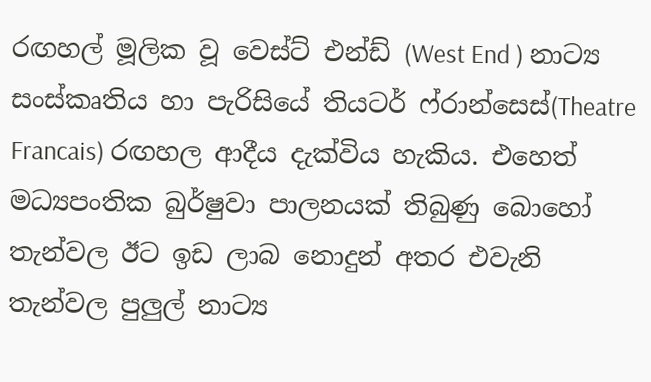රඟහල් මූලික වූ වෙස්ට් එන්ඩ් (West End ) නාට්‍ය සංස්කෘතිය හා පැරිසියේ තියටර් ෆ්රාන්සෙස්(Theatre Francais) රඟහල ආදීය දැක්විය හැකිය. එහෙත් මධ්‍යපංතික බුර්ෂුවා පාලනයක් තිබුණු බොහෝ තැන්වල ඊට ඉඩ ලාබ නොදුන් අතර එවැනි තැන්වල පුලුල් නාට්‍ය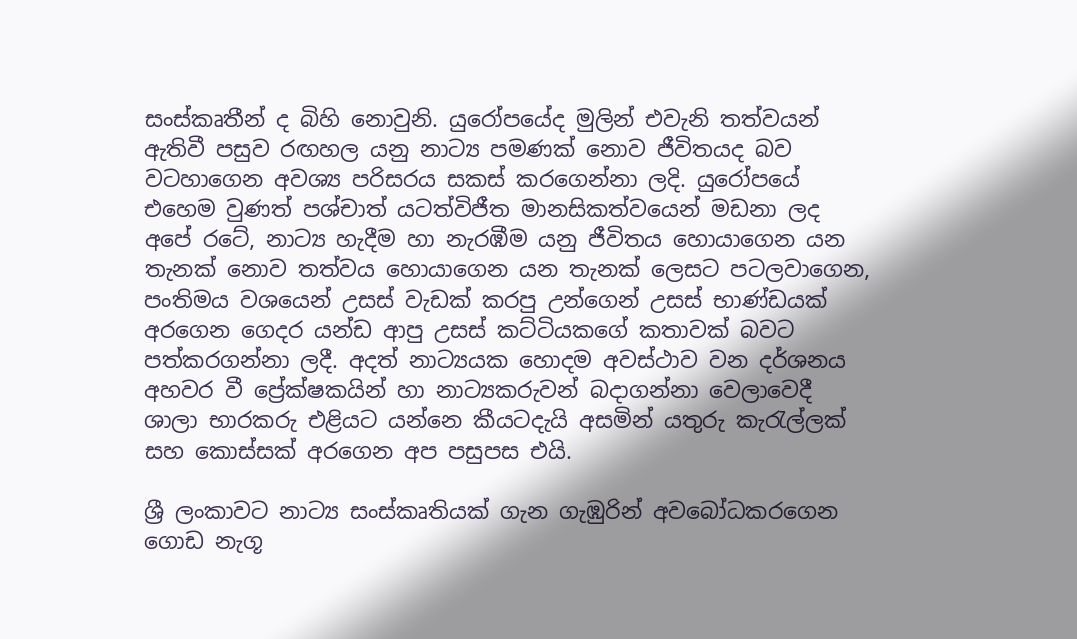සංස්කෘතීන් ද බිහි නොවුනි. යුරෝපයේද මුලින් එවැනි තත්වයන් ඇතිවී පසුව රඟහල යනු නාට්‍ය පමණක් නොව ජීවිතයද බව වටහාගෙන අවශ්‍ය පරිසරය සකස් කරගෙන්නා ලදි. යුරෝපයේ එහෙම වුණත් පශ්චාත් යටත්විජීත මානසිකත්වයෙන් මඩනා ලද අපේ රටේ, නාට්‍ය හැදීම හා නැරඹීම යනු ජීවිතය හොයාගෙන යන තැනක් නොව තත්වය හොයාගෙන යන තැනක් ලෙසට පටලවාගෙන, පංතිමය වශයෙන් උසස් වැඩක් කරපු උන්ගෙන් උසස් භාණ්ඩයක් අරගෙන ගෙදර යන්ඩ ආපු උසස් කට්ටියකගේ කතාවක් බවට පත්කරගන්නා ලදී. අදත් නාට්‍යයක හොදම අවස්ථාව වන දර්ශනය අහවර වී ප්‍රේක්ෂකයින් හා නාට්‍යකරුවන් බදාගන්නා වෙලාවෙදී ශාලා භාරකරු එළියට යන්නෙ කීයටදැයි අසමින් යතුරු කැරැල්ලක් සහ කොස්සක් අරගෙන අප පසුපස එයි.

ශ්‍රී ලංකාවට නාට්‍ය සංස්කෘතියක් ගැන ගැඹුරින් අවබෝධකරගෙන ගොඩ නැගූ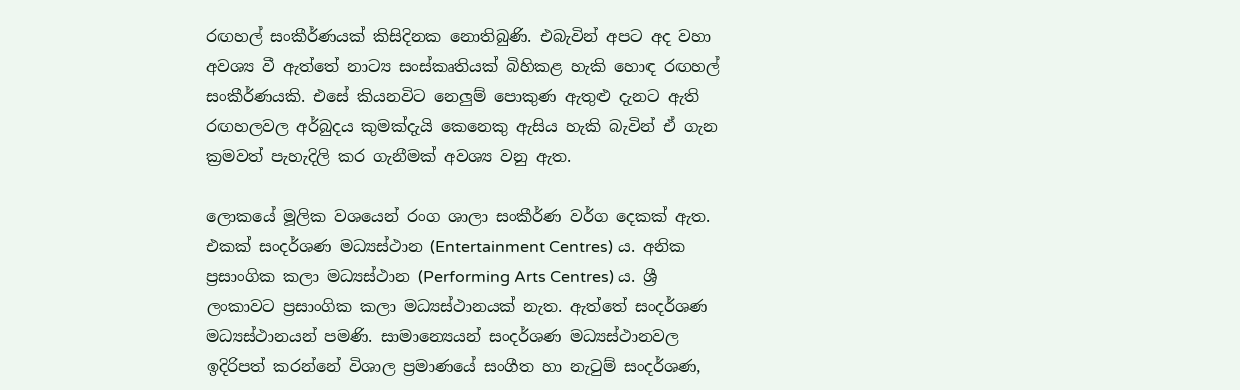රඟහල් සංකීර්ණයක් කිසිදිනක නොතිබුණි. එබැවින් අපට අද වහා අවශ්‍ය වී ඇත්තේ නාට්‍ය සංස්කෘතියක් බිහිකළ හැකි හොඳ රඟහල් සංකීර්ණයකි. එසේ කියනවිට නෙලුම් පොකුණ ඇතුළු දැනට ඇති රඟහලවල අර්බුදය කුමක්දැයි කෙනෙකු ඇසිය හැකි බැවින් ඒ ගැන ක්‍රමවත් පැහැදිලි කර ගැනීමක් අවශ්‍ය වනු ඇත.

ලොකයේ මූලික වශයෙන් රංග ශාලා සංකීර්ණ වර්ග දෙකක් ඇත. එකක් සංදර්ශණ මධ්‍යස්ථාන (Entertainment Centres) ය. අනික ප්‍රසාංගික කලා මධ්‍යස්ථාන (Performing Arts Centres) ය. ශ්‍රී ලංකාවට ප්‍රසාංගික කලා මධ්‍යස්ථානයක් නැත. ඇත්තේ සංදර්ශණ මධ්‍යස්ථානයන් පමණි. සාමාන්‍යෙයන් සංදර්ශණ මධ්‍යස්ථානවල ඉදිරිපත් කරන්නේ විශාල ප්‍රමාණයේ සංගීත හා නැටුම් සංදර්ශණ,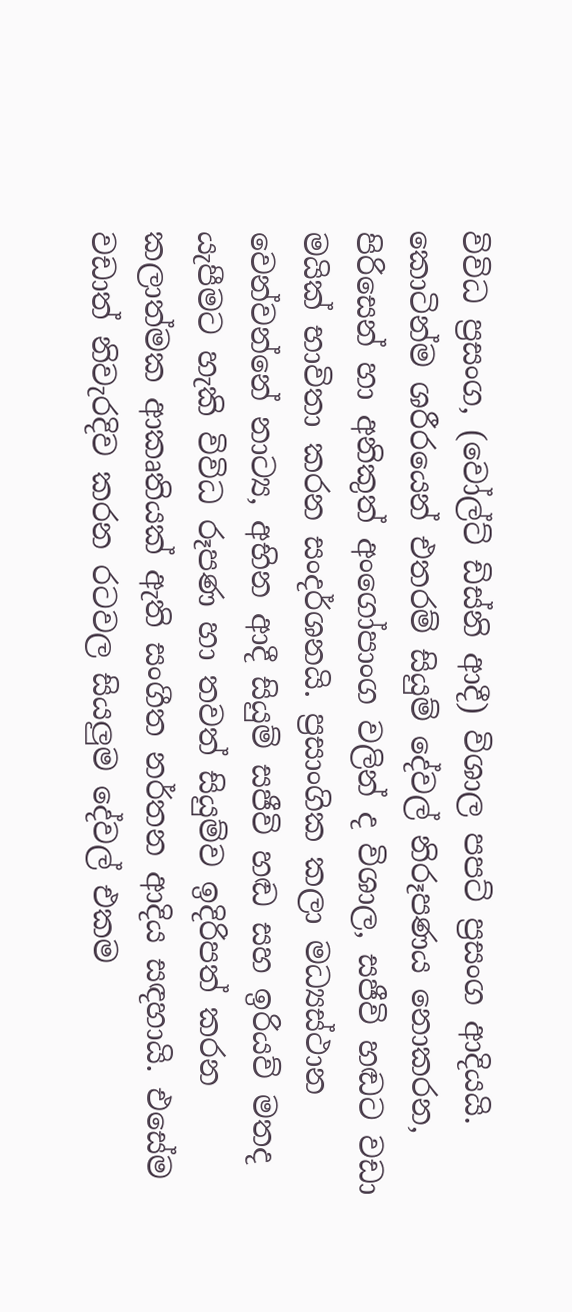විවිධ ප්‍රසංග, (වෝල්ට් ඩිස්නි ආදී) විශාල පපට් ප්‍රසංග ආදියයි. කොටින්ම ශරීරයෙන් එතරම් සියුම් දේවල් නිරූපණය නොකරන, පිරිසෙන් හා අනිකුත් අංගෝපාංග වලින් ද විශාල, සජීවි හඬට වඩා මයික් භාවිතා කරන සංදර්ශනයි. ප්‍රසාංගික කලා මධ්‍යස්ථාන වෙන්වන්නේ නාට්‍ය, අභින ආදී සියුම් සජීවි හඬ සහ ඉරියව් මතද යැපීමට හැකි විවිධ රූපණ හා තවත් සියුම්ව ඉදිරිපත් කරන කලාත්මක ආකෘතියක් ඇති සංගීත නර්තන ආදිය සඳහායි. එසේම වඩාත් නිවැරදිව කරන රටවල සියලුම දේවල් එකම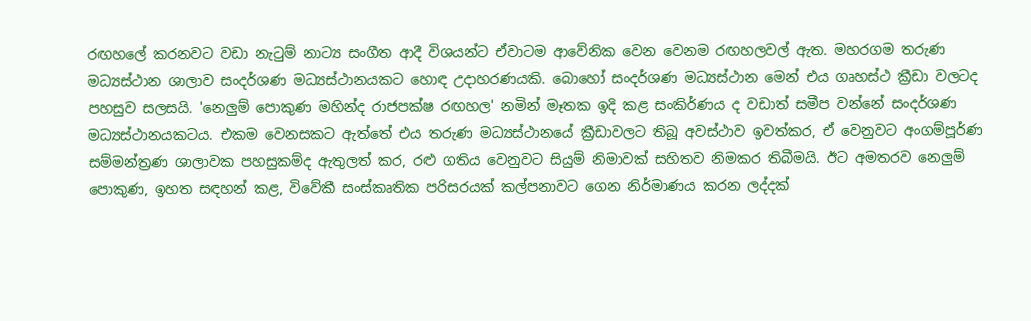රඟහලේ කරනවට වඩා නැටුම් නාට්‍ය සංගීත ආදී විශයන්ට ඒවාටම ආවේනික වෙන වෙනම රඟහලවල් ඇත. මහරගම තරුණ මධ්‍යස්ථාන ශාලාව සංදර්ශණ මධ්‍යස්ථානයකට හොඳ උදාහරණයකි. බොහෝ සංදර්ශණ මධ්‍යස්ථාන මෙන් එය ගෘහස්ථ ක්‍රීඩා වලටද පහසුව සලසයි. 'නෙලුම් පොකුණ මහින්ද රාජපක්ෂ රඟහල' නමින් මෑතක ඉදි කළ සංකිර්ණය ද වඩාත් සමීප වන්නේ සංදර්ශණ මධ්‍යස්ථානයකටය. එකම වෙනසකට ඇත්තේ එය තරුණ මධ්‍යස්ථානයේ ක්‍රීඩාවලට තිබූ අවස්ථාව ඉවත්කර, ඒ වෙනුවට අංගම්පූර්ණ සම්මන්ත්‍රණ ශාලාවක පහසුකම්ද ඇතුලත් කර, රළු ගතිය වෙනුවට සියුම් නිමාවක් සහිතව නිමකර තිබීමයි. ඊට අමතරව නෙලුම් පොකුණ, ඉහත සඳහන් කළ, විවේකී සංස්කෘතික පරිසරයක් කල්පනාවට ගෙන නිර්මාණය කරන ලද්දක්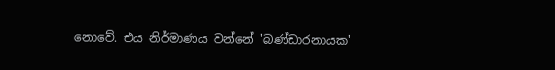නොවේ. එය නිර්මාණය වන්නේ 'බණ්ඩාරනායක'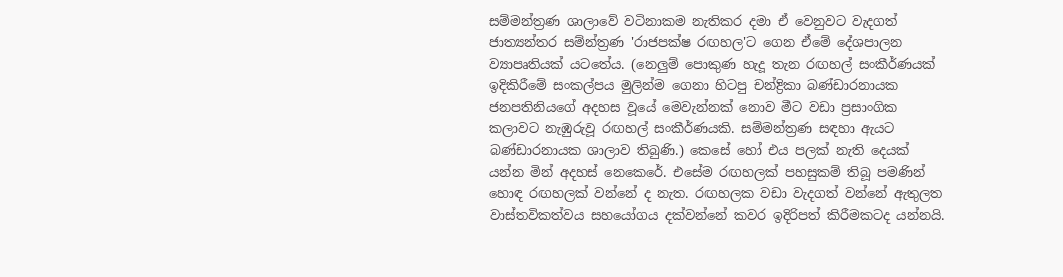සම්මන්ත්‍රණ ශාලාවේ වටිනාකම නැතිකර දමා ඒ වෙනුවට වැදගත් ජාත්‍යන්තර සම්න්ත්‍රණ 'රාජපක්ෂ රඟහල'ට ගෙන ඒමේ දේශපාලන ව්‍යාපෘතියක් යටතේය. (නෙලුම් පොකුණ හැදූ තැන රඟහල් සංකීර්ණයක් ඉදිකිරීමේ සංකල්පය මුලින්ම ගෙනා හිටපු චන්ද්‍රිකා බණ්ඩාරනායක ජනපතිනියගේ අදහස වූයේ මෙවැන්නක් නොව මීට වඩා ප්‍රසාංගික කලාවට නැඹුරුවූ රඟහල් සංකීර්ණයකි. සම්මන්ත්‍රණ සඳහා ඇයට බණ්ඩාරනායක ශාලාව තිබුණි.) කෙසේ හෝ එය පලක් නැති දෙයක් යන්න මින් අදහස් නෙකෙරේ. එසේම රඟහලක් පහසුකම් තිබූ පමණින් හොඳ රඟහලක් වන්නේ ද නැත. රඟහලක වඩා වැදගත් වන්නේ ඇතුලත වාස්තවිකත්වය සහයෝගය දක්වන්නේ කවර ඉදිරිපත් කිරීමකටද යන්නයි.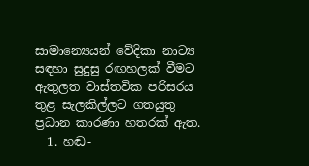සාමාන්‍යෙයන් වේදිකා නාට්‍ය සඳහා සුදුසු රඟහලක් වීමට ඇතුලත වාස්තවික පරිසරය තුළ සැලකිල්ලට ගතයුතු ප්‍රධාන කාරණා හතරක් ඇත.
  1. හඬ-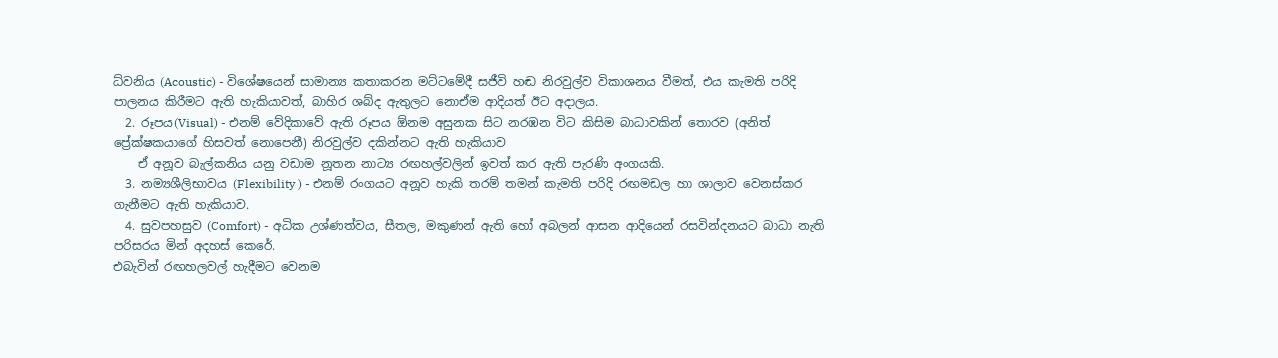ධ්වනිය (Acoustic) - විශේෂයෙන් සාමාන්‍ය කතාකරන මට්ටමේදී සජීවි හඬ නිරවුල්ව විකාශනය වීමත්, එය කැමති පරිදි පාලනය කිරීමට ඇති හැකියාවත්, බාහිර ශබ්ද ඇතුලට නොඒම ආදියත් ඊට අදාලය.
  2. රූපය(Visual) - එනම් වේදිකාවේ ඇති රූපය ඕනම අසුනක සිට නරඹන විට කිසිම බාධාවකින් තොරව (අනිත් ප්‍රේක්ෂකයාගේ හිසවත් නොපෙනී) නිරවුල්ව දකින්නට ඇති හැකියාව
    ඒ අනූව බැල්කනිය යනු වඩාම නූතන නාට්‍ය රඟහල්වලින් ඉවත් කර ඇති පැරණි අංගයකි.
  3. නම්‍යශීලිභාවය (Flexibility ) - එනම් රංගයට අනූව හැකි තරම් තමන් කැමති පරිදි රඟමඩල හා ශාලාව වෙනස්කර ගැනීමට ඇති හැකියාව.
  4. සුවපහසුව (Comfort) - අධික උශ්ණත්වය, සීතල, මකුණන් ඇති හෝ අබලන් ආසන ආදියෙන් රසවින්දනයට බාධා නැති පරිසරය මින් අදහස් කෙරේ.
එබැවින් රඟහලවල් හැදීමට වෙනම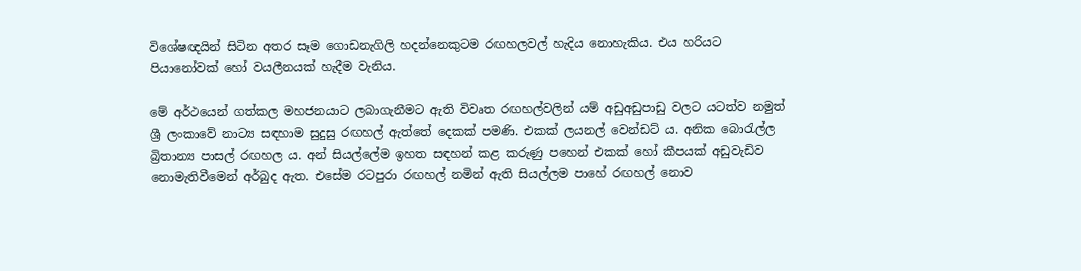විශේෂඥයින් සිටින අතර සෑම ගොඩනැගිලි හදන්නෙකුටම රඟහලවල් හැදිය නොහැකිය. එය හරියට පියානෝවක් හෝ වයලීනයක් හැදීම වැනිය.

මේ අර්ථයෙන් ගත්කල මහජනයාට ලබාගැනීමට ඇති විවෘත රඟහල්වලින් යම් අඩුඅඩුපාඩු වලට යටත්ව නමුත් ශ්‍රී ලංකාවේ නාට්‍ය සඳහාම සුදුසු රඟහල් ඇත්තේ දෙකක් පමණි. එකක් ලයනල් වෙන්ඩට් ය. අනික බොරැල්ල බ්‍රිතාන්‍ය පාසල් රඟහල ය. අන් සියල්ලේම ඉහත සඳහන් කළ කරුණු පහෙන් එකක් හෝ කීපයක් අඩුවැඩිව නොමැතිවීමෙන් අර්බුද ඇත. එසේම රටපුරා රඟහල් නමින් ඇති සියල්ලම පාහේ රඟහල් නොව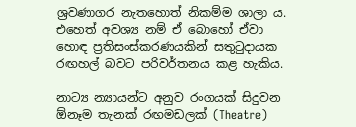ශ්‍රවණාගර නැතහොත් නිකම්ම ශාලා ය. එහෙත් අවශ්‍ය නම් ඒ බොහෝ ඒවා හොඳ ප්‍රතිසංස්කරණයකින් සතුටුදායක රඟහල් බවට පරිවර්තනය කළ හැකිය.

නාට්‍ය න්‍යායන්ට අනුව රංගයක් සිදුවන ඕනෑම තැනක් රඟමඩලක් (Theatre)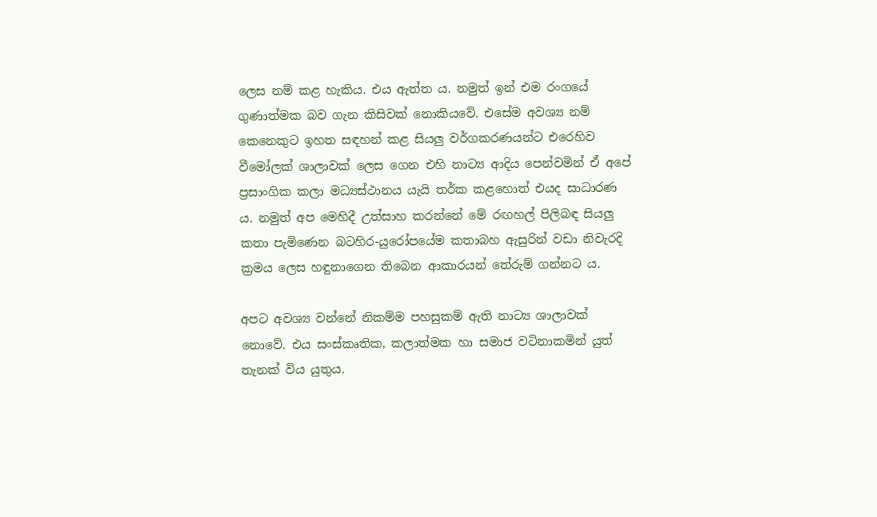ලෙස නම් කළ හැකිය. එය ඇත්ත ය. නමුත් ඉන් එම රංගයේ ගුණාත්මක බව ගැන කිසිවක් නොකියවේ. එසේම අවශ්‍ය නම් කෙනෙකුට ඉහත සඳහන් කළ සියලු වර්ගකරණයන්ට එරෙහිව වීමෝලක් ශාලාවක් ලෙස ගෙන එහි නාට්‍ය ආදිය පෙන්වමින් ඒ අපේ ප්‍රසාංගික කලා මධ්‍යස්ථානය යැයි තර්ක කළහොත් එයද සාධාරණ ය. නමුත් අප මෙහිදී උත්සාහ කරන්නේ මේ රඟහල් පිලිබඳ සියලු කතා පැමිණෙන බටහිර-යුරෝපයේම කතාබහ ඇසුරින් වඩා නිවැරදි ක්‍රමය ලෙස හඳුනාගෙන තිබෙන ආකාරයන් තේරුම් ගන්නට ය.

අපට අවශ්‍ය වන්නේ නිකම්ම පහසුකම් ඇති නාට්‍ය ශාලාවක් නොවේ. එය සංස්කෘතික, කලාත්මක හා සමාජ වටිනාකමින් යුත් තැනක් විය යුතුය.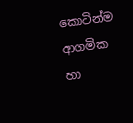කොටින්ම ආගමික හා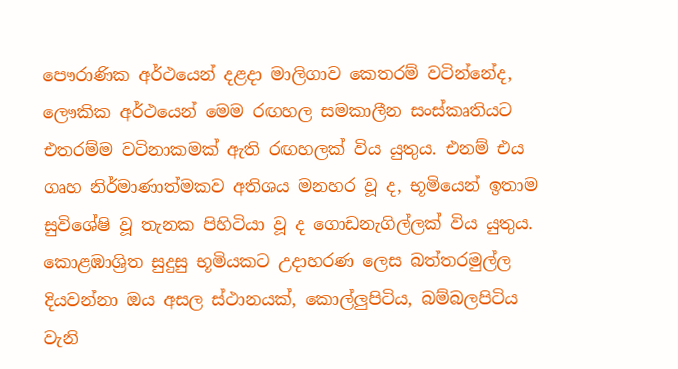පෞරාණික අර්ථයෙන් දළදා මාලිගාව කෙතරම් වටින්නේද, ලෞකික අර්ථයෙන් මෙම රඟහල සමකාලීන සංස්කෘතියට එතරම්ම වටිනාකමක් ඇති රඟහලක් විය යුතුය. එනම් එය ගෘහ නිර්මාණාත්මකව අතිශය මනහර වූ ද, භූමියෙන් ඉතාම සුවිශේෂි වූ තැනක පිහිටියා වූ ද ගොඩනැගිල්ලක් විය යුතුය. කොළඹාශ්‍රිත සුදුසු භූමියකට උදාහරණ ලෙස බත්තරමුල්ල දියවන්නා ඔය අසල ස්ථානයක්, කොල්ලුපිටිය, බම්බලපිටිය වැනි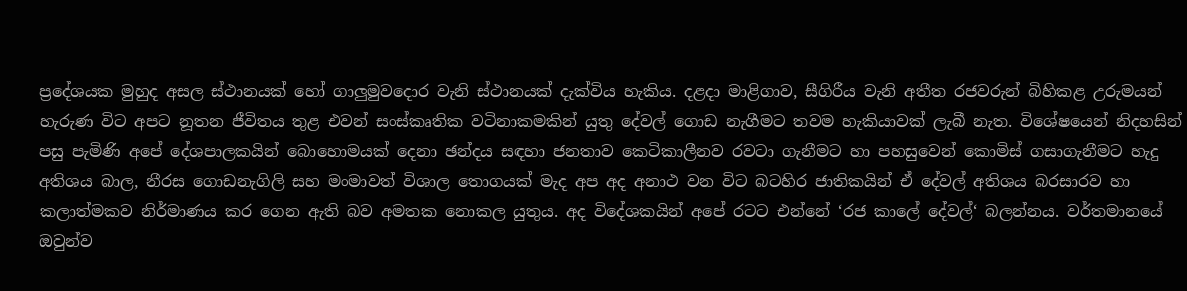ප්‍රදේශයක මුහුද අසල ස්ථානයක් හෝ ගාලුමුවදොර වැනි ස්ථානයක් දැක්විය හැකිය. දළදා මාළිගාව, සීගිරීය වැනි අතීත රජවරුන් බිහිකළ උරුමයන් හැරුණ විට අපට නූතන ජීවිතය තුළ එවන් සංස්කෘතික වටිනාකමකින් යුතු දේවල් ගොඩ නැගීමට තවම හැකියාවක් ලැබී නැත. වි‍ශේෂයෙන් නිදහසින් පසු පැමිණි අපේ දේශපාලකයින් බොහොමයක් දෙනා ඡන්දය සඳහා ජනතාව කෙටිකාලීනව රවටා ගැනීමට හා පහසුවෙන් කොමිස් ගසාගැනීමට හැදු අතිශය බාල, නීරස ගොඩනැගිලි සහ මංමාවත් විශාල තොගයක් මැද අප අද අනාථ වන විට බටහිර ජාතිකයින් ඒ දේවල් අතිශය බරසාරව හා කලාත්මකව නිර්මාණය කර ගෙන ඇති බව අමතක නොකල යුතුය. අද විදේශකයින් අපේ රටට එන්නේ ‘රජ කාලේ දේවල්‘ බලන්නය. වර්තමානයේ ඔවුන්ව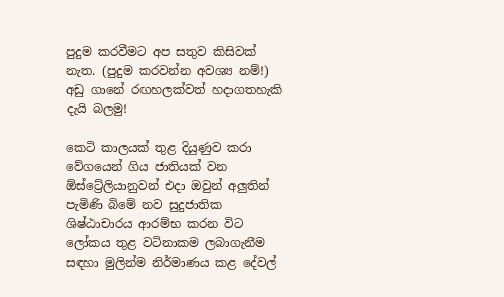පුදුම කරවීමට අප සතුව කිසිවක් නැත. (පුදුම කරවන්න අවශ්‍ය නම්!) අඩු ගානේ රඟහලක්වත් හදාගතහැකි දැයි බලමු!

කෙටි කාලයක් තුළ දියුණුව කරා වේගයෙන් ගිය ජාතියක් වන ඕස්ට්‍රේලියානුවන් එදා ඔවුන් අලුතින් පැමිණි බිමේ නව සුදුජාතික ශිෂ්ඨාචාරය ආරම්භ කරන විට ලෝකය තුළ වටිනාකම ලබාගැනීම සඳහා මුලින්ම නිර්මාණය කළ දේවල්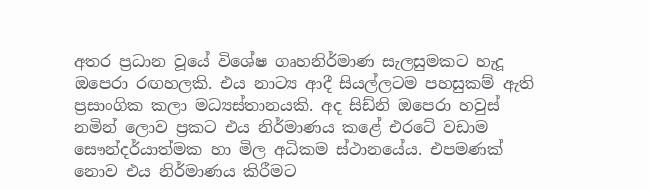අතර ප්‍රධාන වූයේ විශේෂ ගෘහනිර්මාණ සැලසුමකට හැදූ ඔපෙරා රඟහලකි. එය නාට්‍ය ආදී සියල්ලටම පහසුකම් ඇති ප්‍රසාංගික කලා මධ්‍යස්තානයකි. අද සිඩ්නි ඔපෙරා හවුස් නමින් ලොව ප්‍රකට එය නිර්මාණය කළේ එරටේ වඩාම සෞන්දර්යාත්මක හා මිල අධිකම ස්ථානයේය. එපමණක් නොව එය නිර්මාණය කිරීමට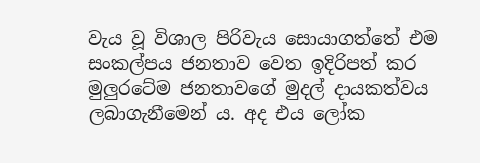වැය වූ විශාල පිරිවැය සොයාගත්තේ එම සංකල්පය ජනතාව වෙත ඉදිරිපත් කර මුලුරටේම ජනතාවගේ මුදල් දායකත්වය ලබාගැනීමෙන් ය. අද එය ලෝක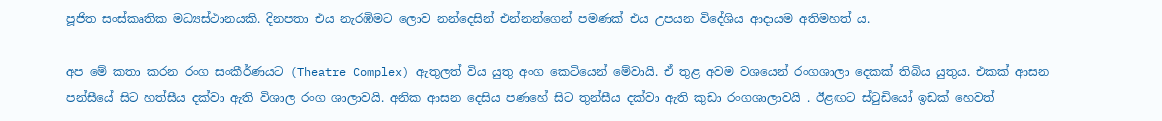පූජිත සංස්කෘතික මධ්‍යස්ථානයකි. දිනපතා එය නැරඹිමට ලොව නන්දෙසින් එන්නන්ගෙන් පමණක් එය උපයන විදේශිය ආදායම අතිමහත් ය.

අප මේ කතා කරන රංග සංකීර්ණයට (Theatre Complex) ඇතුලත් විය යුතු අංග කෙටියෙන් මේවායි. ඒ තුළ අවම වශයෙන් රංගශාලා දෙකක් තිබිය යුතුය. එකක් ආසන පන්සීයේ සිට හත්සීය දක්වා ඇති විශාල රංග ශාලාවයි. අනික ආසන දෙසිය පණහේ සිට තුන්සීය දක්වා ඇති කුඩා රංගශාලාවයි . ඊළඟට ස්ටුඩියෝ ඉඩක් හෙවත්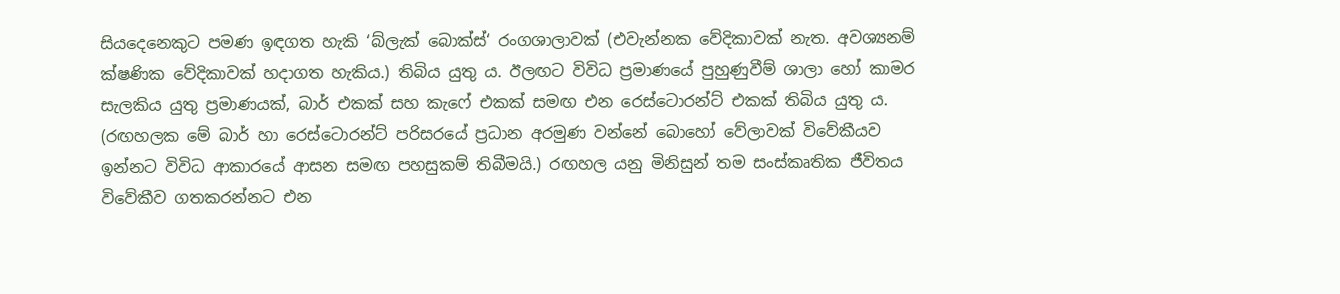සියදෙනෙකුට පමණ ඉඳගත හැකි ‘බ්ලැක් බොක්ස්‘ රංගශාලාවක් (එවැන්නක වේදිකාවක් නැත. අවශ්‍යනම් ක්ෂණික වේදිකාවක් හදාගත හැකිය.) තිබිය යුතු ය. ඊලඟට විවිධ ප්‍රමාණයේ පුහුණුවීම් ශාලා හෝ කාමර සැලකිය යුතු ප්‍රමාණයක්, බාර් එකක් සහ කැෆේ එකක් සමඟ එන රෙස්ටොරන්ට් එකක් තිබිය යුතු ය. (රඟහලක මේ බාර් හා රෙස්ටොරන්ට් පරිසරයේ ප්‍රධාන අරමුණ වන්නේ බොහෝ වේලාවක් විවේකීයව ඉන්නට විවිධ ආකාරයේ ආසන සමඟ පහසුකම් තිබීමයි.) රඟහල යනු මිනිසුන් තම සංස්කෘතික ජීවිතය විවේකීව ගතකරන්නට එන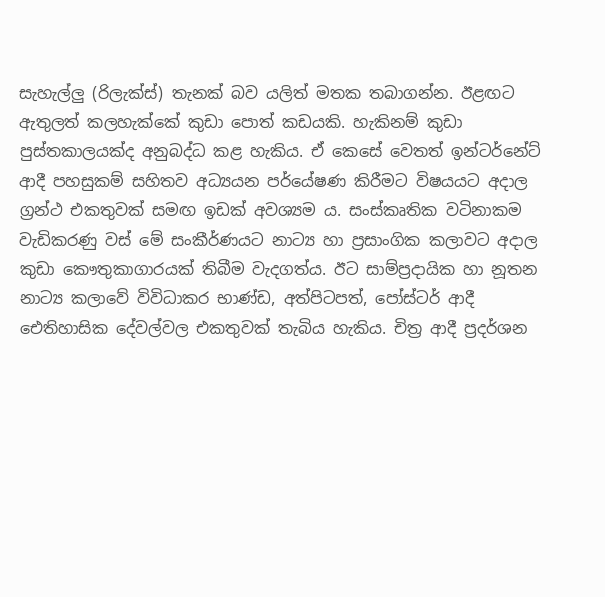සැහැල්ලු (රිලැක්ස්) තැනක් බව යලිත් මතක තබාගන්න. ඊළඟට ඇතුලත් කලහැක්කේ කුඩා පොත් කඩයකි. හැකිනම් කුඩා පුස්තකාලයක්ද අනුබද්ධ කළ හැකිය. ඒ කෙසේ වෙතත් ඉන්ටර්නේට් ආදී පහසුකම් සහිතව අධ්‍යයන පර්යේෂණ කිරීමට විෂයයට අදාල ග්‍රන්ථ එකතුවක් සමඟ ඉඩක් අවශ්‍යම ය. සංස්කෘතික වටිනාකම වැඩිකරණු වස් මේ සංකීර්ණයට නාට්‍ය හා ප්‍රසාංගික කලාවට අදාල කුඩා කෞතුකාගාරයක් තිබීම වැදගත්ය. ඊට සාම්ප්‍රදායික හා නූතන නාට්‍ය කලාවේ විවිධාකර භාණ්ඩ, අත්පිටපත්, පෝස්ටර් ආදී ඓතිහාසික දේවල්වල එකතුවක් තැබිය හැකිය. චිත්‍ර ආදී ප්‍රදර්ශන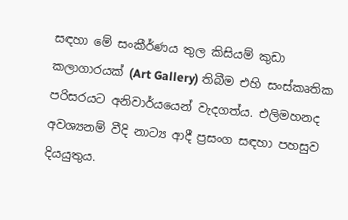සඳහා මේ සංකීර්ණය තුල කිසියම් කුඩා කලාගාරයක් (Art Gallery) තිබීම එහි සංස්කෘතික පරිසරයට අනිවාර්යයෙන් වැදගත්ය. එලිමහනද අවශ්‍යනම් වීදි නාට්‍ය ආදී ප්‍රසංග සඳහා පහසුව දියයුතුය.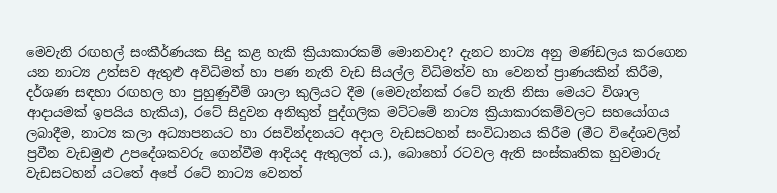මෙවැනි රඟහල් සංකීර්ණයක සිදු කළ හැකි ක්‍රියාකාරකම් මොනවාද? දැනට නාට්‍ය අනු මණ්ඩලය කරගෙන යන නාට්‍ය උත්සව ඇතුළු අවිධිමත් හා පණ නැති වැඩ සියල්ල විධිමත්ව හා වෙනත් ප්‍රාණයකින් කිරීම, දර්ශණ සඳහා රඟහල හා පුහුණුවීම් ශාලා කුලියට දීම (මෙවැන්නක් රටේ නැති නිසා මෙයට විශාල ආදායමක් ඉපයිය හැකිය), රටේ සිදුවන අනිකුත් පුද්ගලික මට්ටමේ නාට්‍ය ක්‍රියාකාරකම්වලට සහයෝගය ලබාදීම, නාට්‍ය කලා අධ්‍යාපනයට හා රසවින්දනයට අදාල වැඩසටහන් සංවිධානය කිරීම (මීට විදේශවලින් ප්‍රවීන වැඩමුළු උපදේශකවරු ගෙන්වීම ආදියද ඇතුලත් ය.), බොහෝ රටවල ඇති සංස්කෘතික හුවමාරු වැඩසටහන් යටතේ අපේ රටේ නාට්‍ය වෙනත්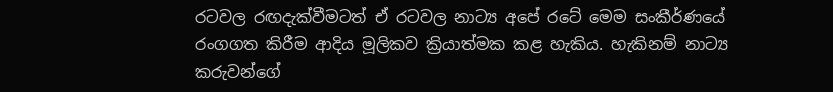රටවල රඟදැක්වීමටත් ඒ රටවල නාට්‍ය අපේ රටේ මෙම සංකීර්ණයේ රංගගත කිරීම ආදිය මූලිකව ක්‍රියාත්මක කළ හැකිය. හැකිනම් නාට්‍ය කරුවන්ගේ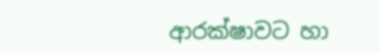ආරක්ෂාවට හා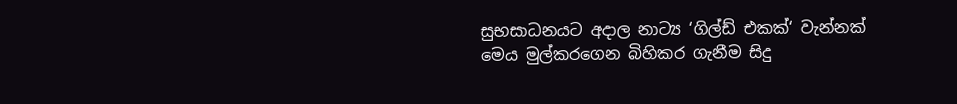සුභසාධනයට අදාල නාට්‍ය ‘ගිල්ඩ් එකක්‘ වැන්නක් මෙය මුල්කරගෙන බිහිකර ගැනීම සිදු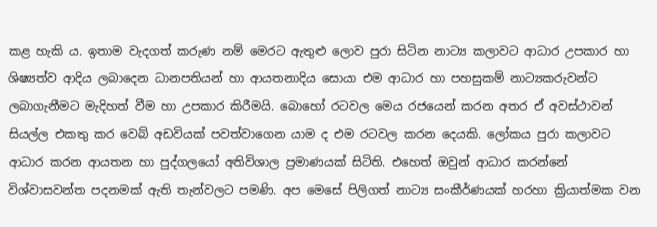කළ හැකි ය. ඉතාම වැදගත් කරුණ නම් මෙරට ඇතුළු ලොව පුරා සිටින නාට්‍ය කලාවට ආධාර උපකාර හා ශිෂ්‍යත්ව ආදිය ලබාදෙන ධානපතියන් හා ආයතනාදිය සොයා එම ආධාර හා පහසුකම් නාට්‍යකරුවන්ට ලබාගැනීමට මැදිහත් වීම හා උපකාර කිරීමයි. බොහෝ රටවල මෙය රජයෙන් කරන අතර ඒ අවස්ථාවන් සියල්ල එකතු කර වෙබ් අඩවියක් පවත්වාගෙන යාම ද එම රටවල කරන දෙයකි. ලෝකය පුරා කලාවට ආධාර කරන ආයතන හා පුද්ගලයෝ අතිවිශාල ප්‍රමාණයක් සිටිති. එහෙත් ඔවුන් ආධාර කරන්නේ විශ්වාසවන්ත පදනමක් ඇති තැන්වලට පමණි. අප මෙසේ පිලිගත් නාට්‍ය සංකීර්ණයක් හරහා ක්‍රියාත්මක වන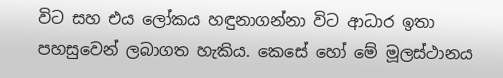විට සහ එය ලෝකය හඳුනාගන්නා විට ආධාර ඉතා පහසුවෙන් ලබාගත හැකිය. කෙසේ හෝ මේ මූලස්ථානය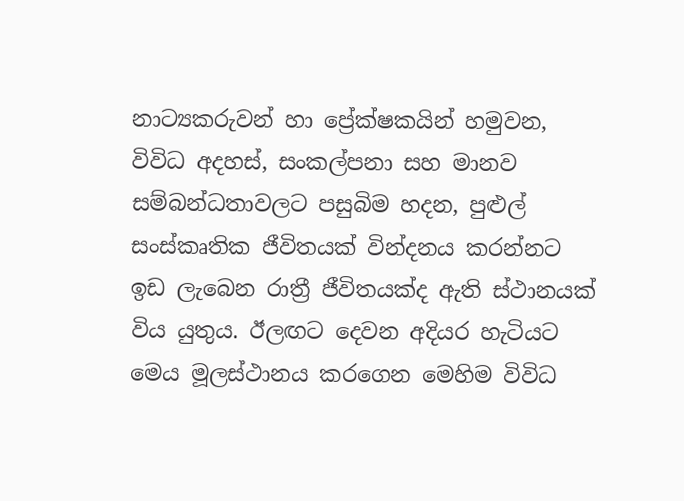නාට්‍යකරුවන් හා ප්‍රේක්ෂකයින් හමුවන, විවිධ අදහස්, සංකල්පනා සහ මානව සම්බන්ධතාවලට පසුබිම හදන, පුළුල් සංස්කෘතික ජීවිතයක් වින්දනය කරන්නට ඉඩ ලැබෙන රාත්‍රී ජීවිතයක්ද ඇති ස්ථානයක් විය යුතුය. ඊලඟට දෙවන අදියර හැටියට මෙය මූලස්ථානය කරගෙන මෙහිම විවිධ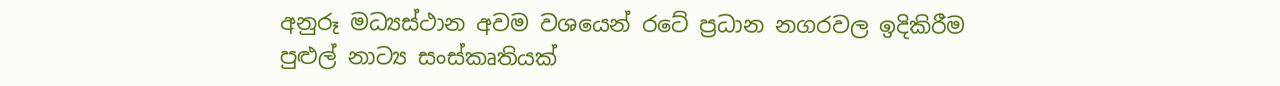අනුරූ මධ්‍යස්ථාන අවම වශයෙන් රටේ ප්‍රධාන නගරවල ඉදිකිරීම පුළුල් නාට්‍ය සංස්කෘතියක්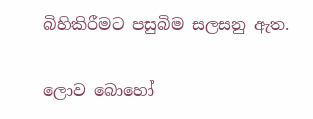බිහිකිරීමට පසුබිම සලසනු ඇත.

ලොව බොහෝ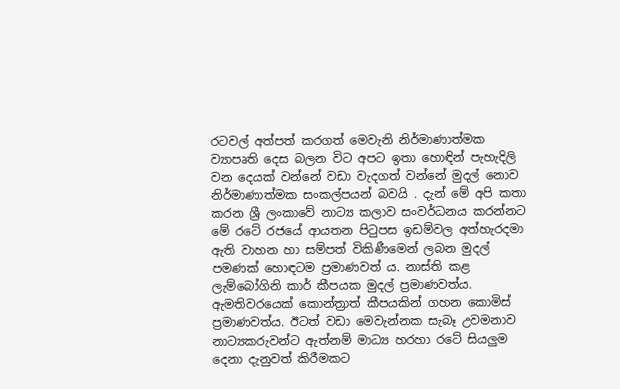රටවල් අත්පත් කරගත් මෙවැනි නිර්මාණාත්මක ව්‍යාපෘති දෙස බලන විට අපට ඉතා හොඳින් පැහැදිලි වන දෙයක් වන්නේ වඩා වැදගත් වන්නේ මුදල් නොව නිර්මාණාත්මක සංකල්පයන් බවයි . දැන් මේ අපි කතා කරන ශ්‍රී ලංකාවේ නාට්‍ය කලාව සංවර්ධනය කරන්නට මේ රටේ රජයේ ආයතන පිටුපස ඉඩම්වල අත්හැරදමා ඇති වාහන හා සම්පත් විකිණීමෙන් ලබන මුදල් පමණක් හොඳටම ප්‍රමාණවත් ය. නාස්ති කළ ලැම්බෝගිනි කාර් කීපයක මුදල් ප්‍රමාණවත්ය. ඇමතිවරයෙක් කොන්ත්‍රාත් කීපයකින් ගහන කොමිස් ප්‍රමාණවත්ය. ඊටත් වඩා මෙවැන්නක සැබෑ උවමනාව නාට්‍යකරුවන්ට ඇත්නම් මාධ්‍ය හරහා රටේ සියලුම දෙනා දැනුවත් කිරීමකට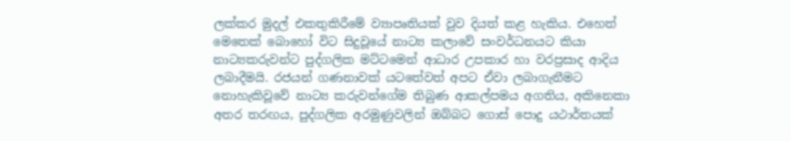ලක්කර මුදල් එකතුකිරීමේ ව්‍යාපෘතියක් වුව දියත් කළ හැකිය. එහෙත් මෙතෙක් බොහෝ විට සිදුවූයේ නාට්‍ය කලාවේ සංවර්ධනයට කියා නාට්‍යකරුවන්ට පුද්ගලික මට්ටමෙන් ආධාර උපකාර හා වරප්‍රසාද ආදිය ලබාදීමයි. රජයන් ගණනාවක් යටතේවත් අපට ඒවා ලබාගැනීමට නොහැකිවූවේ නාට්‍ය කරුවන්ගේම තිබුණ ආකල්පමය අගතිය, අකිනෙකා අතර තරඟය, පුද්ගලික අරමුණුවලින් ඔබ්බට ගොස් පොදු යථාර්තයක්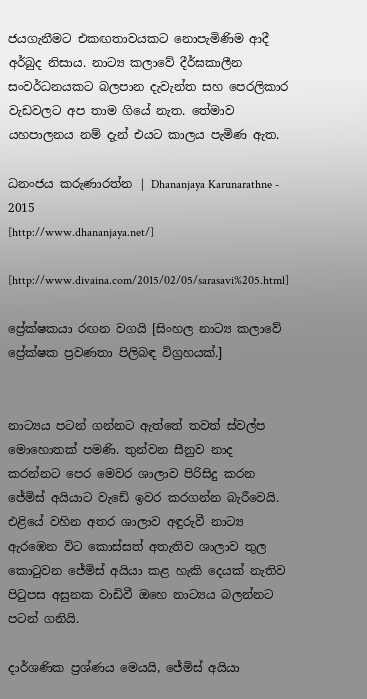ජයගැනීමට එකඟතාවයකට නොපැමිණිම ආදී අර්බුද නිසාය. නාට්‍ය කලාවේ දීර්ඝකාලීන සංවර්ධනයකට බලපාන දැවැන්ත සහ පෙරලිකාර වැඩවලට අප තාම ගියේ නැත. තේමාව යහපාලනය නම් දැන් එයට කාලය පැමිණ ඇත.

ධනංජය කරුණාරත්න | Dhananjaya Karunarathne - 2015
[http://www.dhananjaya.net/]

[http://www.divaina.com/2015/02/05/sarasavi%205.html]

ප්‍රේක්ෂකයා රඟන වගයි [සිංහල නාට්‍ය කලාවේ ප්‍රේක්ෂක ප්‍රවණතා පිලිබඳ විග්‍රහයක්.]


නාට්‍යය පටන් ගන්නට ඇත්තේ තවත් ස්වල්ප මොහොතක් පමණි. තුන්වන සීනුව නාද කරන්නට පෙර මෙවර ශාලාව පිරිසිදු කරන ජේමිස් අයියාට වැඩේ ඉවර කරගන්න බැරීවෙයි. එළියේ වහින අතර ශාලාව අඳුරුවී නාට්‍ය ඇරඹෙන විට කොස්සත් අතැතිව ශාලාව තුල කොටුවන ජේමිස් අයියා කළ හැකි දෙයක් නැතිව පිටුපස අසුනක වාඩිවී ඔහෙ නාට්‍යය බලන්නට පටන් ගනියි.

දාර්ශණික ප්‍රශ්ණය මෙයයි, ජේමිස් අයියා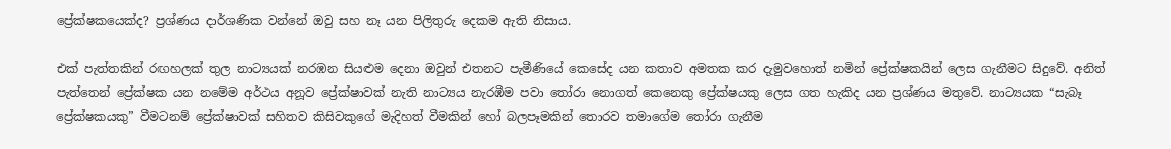ප්‍රේක්ෂකයෙක්ද? ප්‍රශ්ණය දාර්ශණික වන්නේ ඔවු සහ නෑ යන පිලිතුරු දෙකම ඇති නිසාය.

එක් පැත්තකින් රඟහලක් තුල නාට්‍යයක් නරඹන සියළුම දෙනා ඔවුන් එතනට පැමීණියේ කෙසේද යන කතාව අමතක කර දැමුවහොත් නමින් ප්‍රේක්ෂකයින් ලෙස ගැනීමට සිදුවේ. අනිත් පැත්තෙන් ප්‍රේක්ෂක යන නමේම අර්ථය අනූව ප්‍රේක්ෂාවක් නැති නාට්‍යය නැරඹීම පවා තෝරා නොගත් කෙනෙකු ප්‍රේක්ෂයකු ලෙස ගත හැකිද යන ප්‍රශ්ණය මතුවේ. නාට්‍යයක “සැබෑ ප්‍රේක්ෂකයකු” වීමටනම් ප්‍රේක්ෂාවක් සහිතව කිසිවකුගේ මැදිහත් වීමකින් හෝ බලපෑමකින් තොරව තමාගේම තෝරා ගැනීම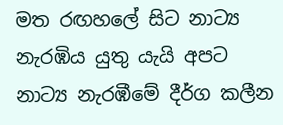මත රඟහලේ සිට නාට්‍ය නැරඹිය යුතු යැයි අපට නාට්‍ය නැරඹීමේ දීර්ග කලීන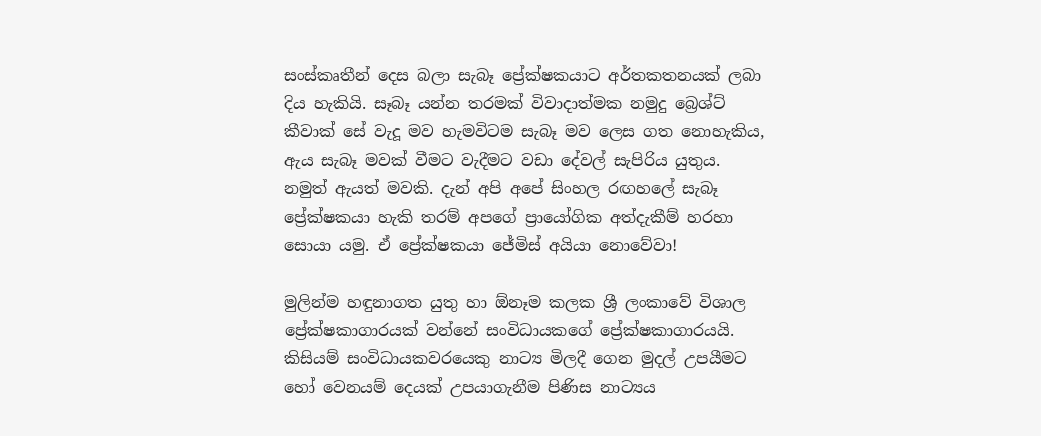සංස්කෘතීන් දෙස බලා සැබෑ ප්‍රේක්ෂකයාට අර්තකතනයක් ලබා දිය හැකියි. සෑබෑ යන්න තරමක් විවාදාත්මක නමුදු බ්‍රෙශ්ට් කීවාක් සේ වැදූ මව හැමවිටම සැබෑ මව ලෙස ගත නොහැකිය, ඇය සැබෑ මවක් වීමට වැදීමට වඩා දේවල් සැපිරිය යුතුය. නමුත් ඇයත් මවකි. දැන් අපි අපේ සිංහල රඟහලේ සැබෑ ප්‍රේක්ෂකයා හැකි තරම් අපගේ ප්‍රායෝගික අත්දැකීම් හරහා සොයා යමු. ඒ ප්‍රේක්ෂකයා ජේමිස් අයියා නොවේවා!

මුලින්ම හඳුනාගත යුතු හා ඕනෑම කලක ශ්‍රී ලංකාවේ විශාල ප්‍රේක්ෂකාගාරයක් වන්නේ සංවිධායකගේ ප්‍රේක්ෂකාගාරයයි. කිසියම් සංවිධායකවරයෙකු නාට්‍ය මිලදී ගෙන මුදල් උපයීමට හෝ වෙනයම් දෙයක් උපයාගැනීම පිණිස නාට්‍යය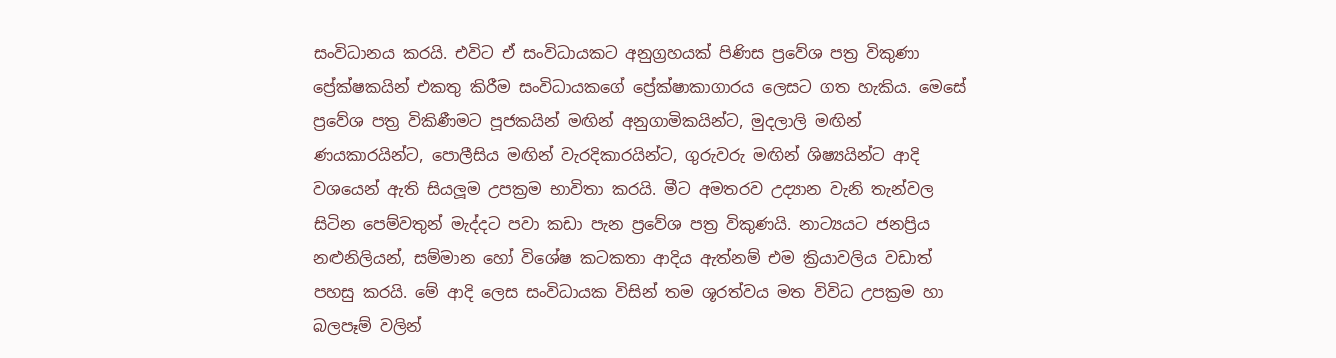සංවිධානය කරයි. එවිට ඒ සංවිධායකට අනුග්‍රහයක් පිණිස ප්‍රවේශ පත්‍ර විකුණා ප්‍රේක්ෂකයින් එකතු කිරීම සංවිධායකගේ ප්‍රේක්ෂාකාගාරය ලෙසට ගත හැකිය. මෙසේ ප්‍රවේශ පත්‍ර විකිණීමට පූජකයින් මඟින් අනුගාමිකයින්ට, මුදලාලි මඟින් ණයකාරයින්ට, පොලීසිය මඟින් වැරදිකාරයින්ට, ගුරුවරු මඟින් ශිෂ්‍යයින්ට ආදි වශයෙන් ඇති සියලූම උපක්‍රම භාවිතා කරයි. මීට අමතරව උද්‍යාන වැනි තැන්වල සිටින පෙම්වතුන් මැද්දට පවා කඩා පැන ප්‍රවේශ පත්‍ර විකුණයි. නාට්‍යයට ජනප්‍රිය නළුනිලියන්, සම්මාන හෝ විශේෂ කටකතා ආදිය ඇත්නම් එම ක්‍රියාවලිය වඩාත් පහසු කරයි. මේ ආදි ලෙස සංවිධායක විසින් තම ශූරත්වය මත විවිධ උපක්‍රම හා බලපෑම් වලින්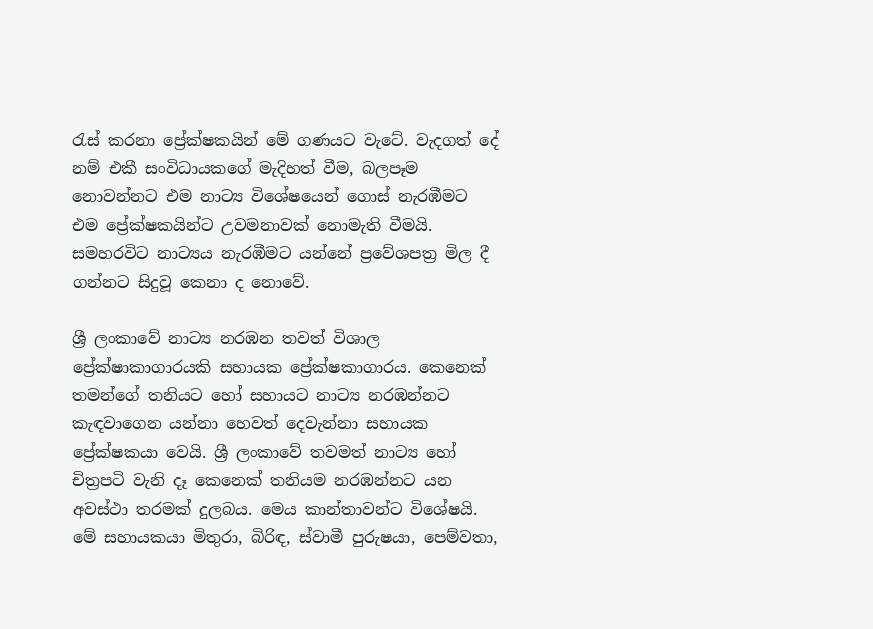රැස් කරනා ප්‍රේක්ෂකයින් මේ ගණයට වැටේ. වැදගත් දේ නම් එකී සංවිධායකගේ මැදිහත් වීම, බලපෑම නොවන්නට එම නාට්‍ය විශේෂයෙන් ගොස් නැරඹීමට එම ප්‍රේක්ෂකයින්ට උවමනාවක් නොමැති වීමයි. සමහරවිට නාට්‍යය නැරඹීමට යන්නේ ප්‍රවේශපත්‍ර මිල දී ගන්නට සිදුවූ කෙනා ද නොවේ.

ශ්‍රී ලංකාවේ නාට්‍ය නරඹන තවත් විශාල ප්‍රේක්ෂාකාගාරයකි සහායක ප්‍රේක්ෂකාගාරය. කෙනෙක් තමන්ගේ තනියට හෝ සහායට නාට්‍ය නරඹන්නට කැඳවාගෙන යන්නා හෙවත් දෙවැන්නා සහායක ප්‍රේක්ෂකයා වෙයි. ශ්‍රී ලංකාවේ තවමත් නාට්‍ය හෝ චිත්‍රපටි වැනි දෑ කෙනෙක් තනියම නරඹන්නට යන අවස්ථා තරමක් දුලබය. මෙය කාන්තාවන්ට විශේෂයි. මේ සහායකයා මිතුරා, බිරිඳ, ස්වාමී පුරුෂයා, පෙම්වතා,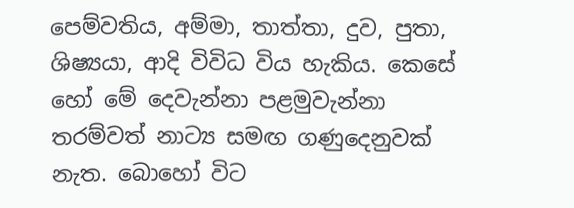පෙම්වතිය, අම්මා, තාත්තා, දුව, පුතා, ශිෂ්‍යයා, ආදි විවිධ විය හැකිය. කෙසේ හෝ මේ දෙවැන්නා පළමුවැන්නා තරම්වත් නාට්‍ය සමඟ ගණුදෙනුවක් නැත. බොහෝ විට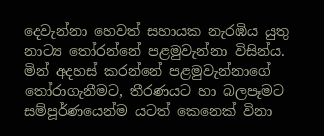දෙවැන්නා හෙවත් සහායක නැරඹිය යුතු නාට්‍ය තෝරන්නේ පළමුවැන්නා විසින්ය. මින් අදහස් කරන්නේ පළමුවැන්නාගේ තෝරාගැනීමට, තීරණයට හා බලපෑමට සම්පූර්ණයෙන්ම යටත් කෙනෙක් විනා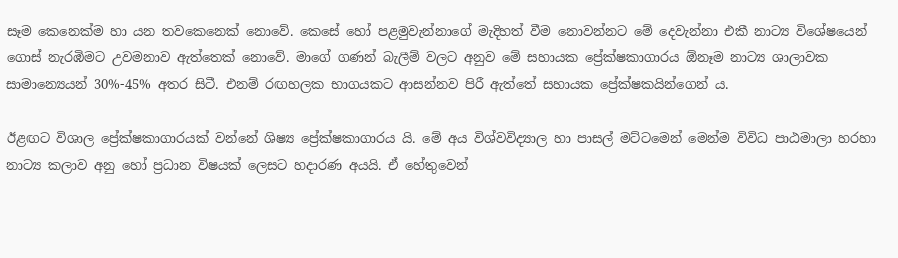සෑම කෙනෙක්ම හා යන තවකෙනෙක් නොවේ. කෙසේ හෝ පළමුවැන්නාගේ මැදිහත් වීම නොවන්නට මේ දෙවැන්නා එකී නාට්‍ය විශේෂයෙන් ගොස් නැරඹිමට උවමනාව ඇත්තෙක් නොවේ. මාගේ ගණන් බැලීම් වලට අනුව මේ සහායක ප්‍රේක්ෂකාගාරය ඕනෑම නාට්‍ය ශාලාවක සාමාන්‍යෙයන් 30%-45% අතර සිටී. එනම් රඟහලක භාගයකට ආසන්නව පිරී ඇත්තේ සහායක ප්‍රේක්ෂකයින්ගෙන් ය.

ඊළඟට විශාල ප්‍රේක්ෂකාගාරයක් වන්නේ ශිෂ්‍ය ප්‍රේක්ෂකාගාරය යි. මේ අය විශ්වවිද්‍යාල හා පාසල් මට්ටමෙන් මෙන්ම විවිධ පාඨමාලා හරහා නාට්‍ය කලාව අනු හෝ ප්‍රධාන විෂයක් ලෙසට හදාරණ අයයි. ඒ හේතුවෙන්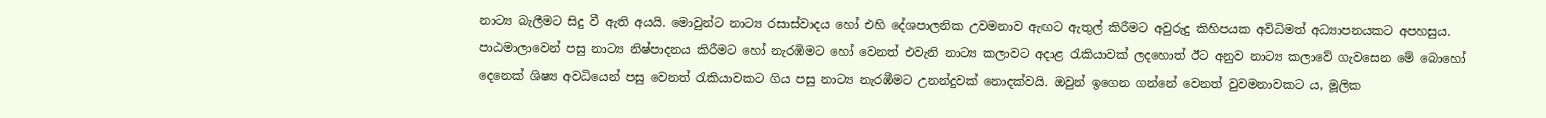නාට්‍ය බැලීමට සිදු වී ඇති අයයි. මොවුන්ට නාට්‍ය රසාස්වාදය හෝ එහි දේශපාලනික උවමනාව ඇඟට ඇතුල් කිරීමට අවුරුදු කිහිපයක අවිධිමත් අධ්‍යාපනයකට අපහසුය. පාඨමාලාවෙන් පසු නාට්‍ය නිෂ්පාදනය කිරීමට හෝ නැරඹිමට හෝ වෙනත් එවැනි නාට්‍ය කලාවට අදාළ රැකියාවක් ලදහොත් ඊට අනුව නාට්‍ය කලාවේ ගැවසෙන මේ බොහෝ දෙනෙක් ශිෂ්‍ය අවධියෙන් පසු වෙනත් රැකියාවකට ගිය පසු නාට්‍ය නැරඹීමට උනන්දුවක් නොදක්වයි. ඔවුන් ඉගෙන ගන්නේ වෙනත් වුවමනාවකට ය, මූලික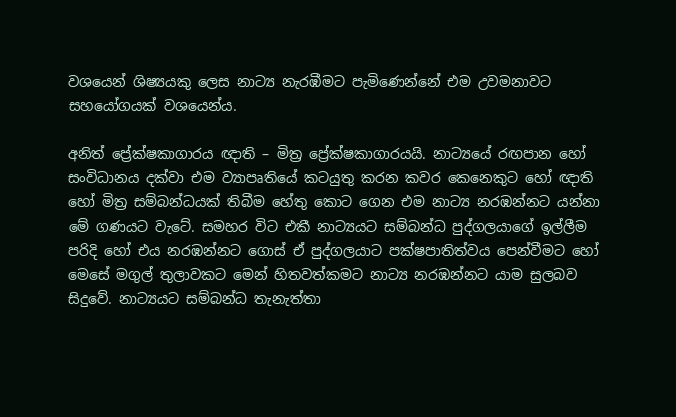වශයෙන් ශිෂ්‍යයකු ලෙස නාට්‍ය නැරඹීමට පැමිණෙන්නේ එම උවමනාවට සහයෝගයක් වශයෙන්ය.

අනිත් ප්‍රේක්ෂකාගාරය ඥාති – මිත්‍ර ප්‍රේක්ෂකාගාරයයි. නාට්‍යයේ රඟපාන හෝ සංවිධානය දක්වා එම ව්‍යාපෘතියේ කටයුතු කරන කවර කෙනෙකුට හෝ ඥාති හෝ මිත්‍ර සම්බන්ධයක් තිබීම හේතු කොට ගෙන එම නාට්‍ය නරඹන්නට යන්නා මේ ගණයට වැටේ. සමහර විට එකී නාට්‍යයට සම්බන්ධ පුද්ගලයාගේ ඉල්ලීම පරිදි හෝ එය නරඹන්නට ගොස් ඒ පුද්ගලයාට පක්ෂපාතිත්වය පෙන්වීමට හෝ මෙසේ මගුල් තුලාවකට මෙන් හිතවත්කමට නාට්‍ය නරඹන්නට යාම සුලබව සිදුවේ. නාට්‍යයට සම්බන්ධ තැනැත්තා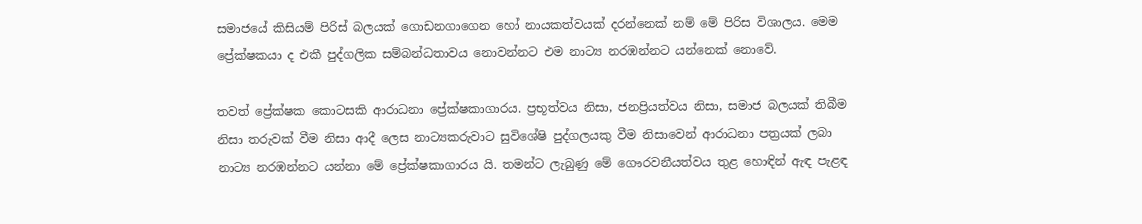සමාජයේ කිසියම් පිරිස් බලයක් ගොඩනගාගෙන හෝ නායකත්වයක් දරන්නෙක් නම් මේ පිරිස විශාලය. මෙම ප්‍රේක්ෂකයා ද එකී පුද්ගලික සම්බන්ධතාවය නොවන්නට එම නාට්‍ය නරඹන්නට යන්නෙක් නොවේ.

තවත් ප්‍රේක්ෂක කොටසකි ආරාධනා ප්‍රේක්ෂකාගාරය. ප්‍රභූත්වය නිසා, ජනප්‍රියත්වය නිසා, සමාජ බලයක් තිබීම නිසා තරුවක් වීම නිසා ආදී ලෙස නාට්‍යකරුවාට සුවිශේෂි පුද්ගලයකු වීම නිසාවෙන් ආරාධනා පත්‍රයක් ලබා නාට්‍ය නරඹන්නට යන්නා මේ ප්‍රේක්ෂකාගාරය යි. තමන්ට ලැබුණු මේ ගෞරවනීයත්වය තුළ හොඳින් ඇඳ පැළඳ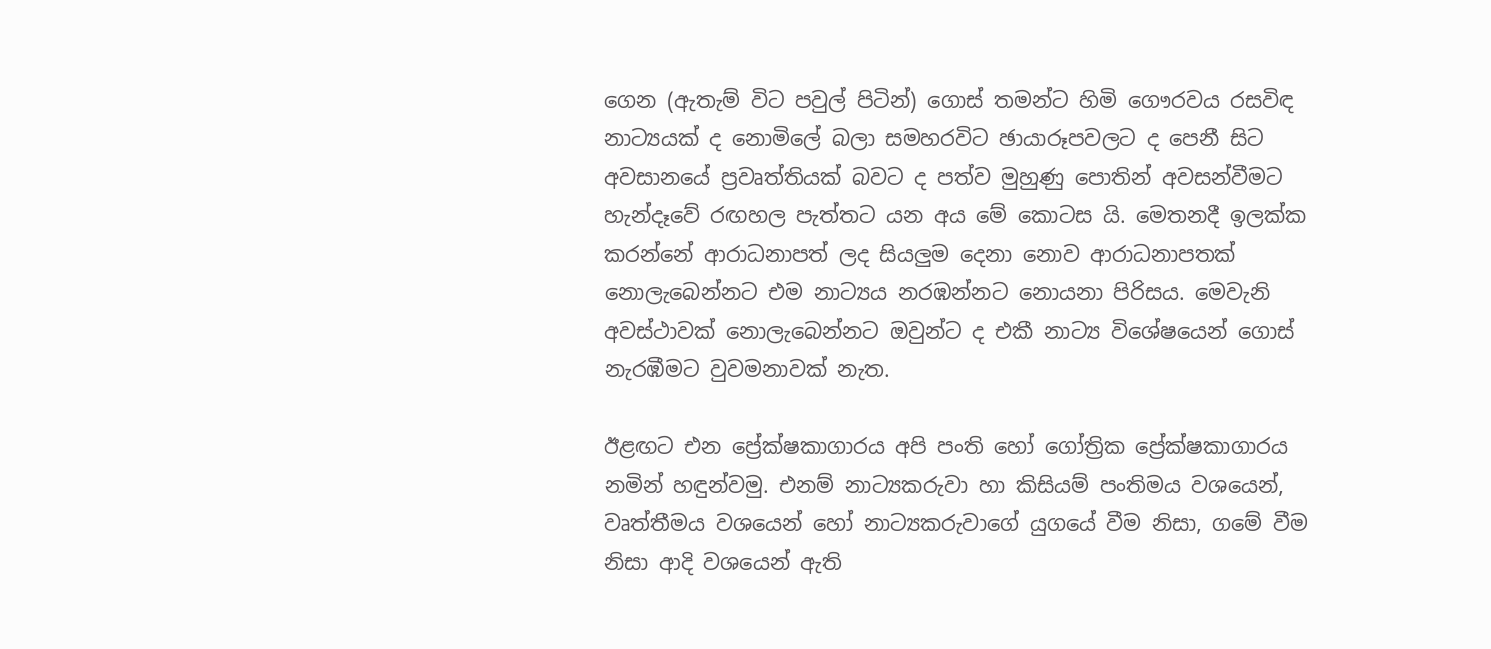ගෙන (ඇතැම් විට පවුල් පිටින්) ගොස් තමන්ට හිමි ගෞරවය රසවිඳ නාට්‍යයක් ද නොමිලේ බලා සමහරවිට ඡායාරූපවලට ද පෙනී සිට අවසානයේ ප්‍රවෘත්තියක් බවට ද පත්ව මුහුණු පොතින් අවසන්වීමට හැන්දෑවේ රඟහල පැත්තට යන අය මේ කොටස යි. මෙතනදී ඉලක්ක කරන්නේ ආරාධනාපත් ලද සියලුම දෙනා නොව ආරාධනාපතක් නොලැබෙන්නට එම නාට්‍යය නරඹන්නට නොයනා පිරිසය. මෙවැනි අවස්ථාවක් නොලැබෙන්නට ඔවුන්ට ද එකී නාට්‍ය විශේෂයෙන් ගොස් නැරඹීමට වුවමනාවක් නැත.

ඊළඟට එන ප්‍රේක්ෂකාගාරය අපි පංති හෝ ගෝත්‍රික ප්‍රේක්ෂකාගාරය නමින් හඳුන්වමු. එනම් නාට්‍යකරුවා හා කිසියම් පංතිමය වශයෙන්, වෘත්තීමය වශයෙන් හෝ නාට්‍යකරුවාගේ යුගයේ වීම නිසා, ගමේ වීම නිසා ආදි වශයෙන් ඇති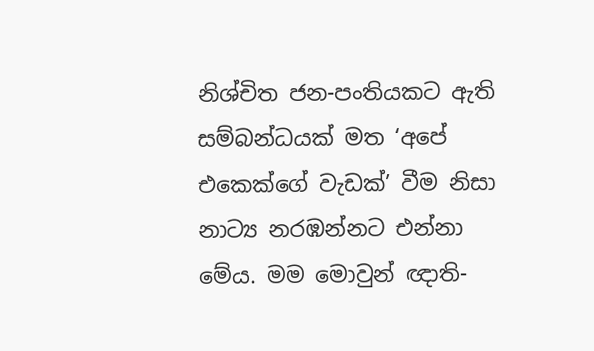නිශ්චිත ජන-පංතියකට ඇති සම්බන්ධයක් මත ‘අපේ එකෙක්ගේ වැඩක්’ වීම නිසා නාට්‍ය නරඹන්නට එන්නා මේය. මම මොවුන් ඥාති-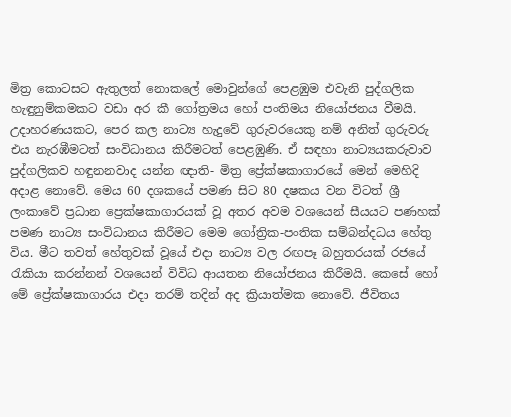මිත්‍ර කොටසට ඇතුලත් නොකලේ මොවුන්ගේ පෙළඹුම එවැනි පුද්ගලික හැඳුනුම්කමකට වඩා අර කී ගෝත්‍රමය හෝ පංතිමය නියෝජනය වීමයි. උදාහරණයකට, පෙර කල නාට්‍ය හැදුවේ ගුරුවරයෙකු නම් අනිත් ගුරුවරු එය නැරඹීමටත් සංවිධානය කිරීමටත් පෙළඹුණි. ඒ සඳහා නාට්‍යයකරුවාව පුද්ගලිකව හඳුනනවාද යන්න ඥාති- මිත්‍ර ප්‍රේක්ෂකාගාරයේ මෙන් මෙහිදි අදාළ නොවේ. මෙය 60 දශකයේ පමණ සිට 80 දෂකය වන විටත් ශ්‍රී ලංකාවේ ප්‍රධාන ප්‍රෙක්ෂකාගාරයක් වූ අතර අවම වශයෙන් සීයයට පණහක් පමණ නාට්‍ය සංවිධානය කිරීමට මෙම ගෝත්‍රික-පංතික සම්බන්දධය හේතු විය. මීට තවත් හේතුවක් වූයේ එදා නාට්‍ය වල රඟපෑ බහුතරයක් රජයේ රැකියා කරන්නන් වශයෙන් විවිධ ආයතන නියෝජනය කිරීමයි. කෙසේ හෝ මේ ප්‍රේක්ෂකාගාරය එදා තරම් තදින් අද ක්‍රියාත්මක නොවේ. ජීවිතය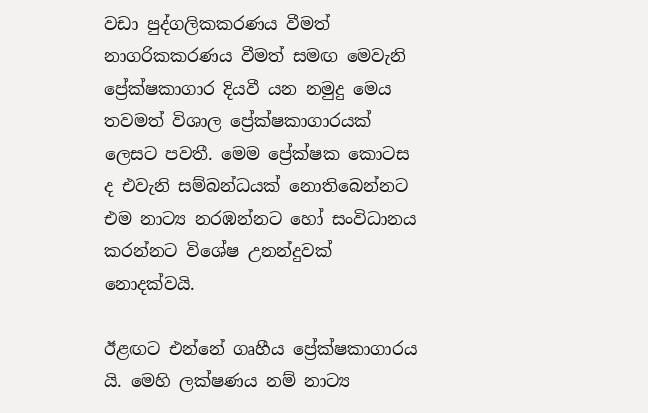වඩා පුද්ගලිකකරණය වීමත් නාගරිකකරණය වීමත් සමඟ මෙවැනි ප්‍රේක්ෂකාගාර දියවී යන නමුදු මෙය තවමත් විශාල ප්‍රේක්ෂකාගාරයක් ලෙසට පවතී. මෙම ප්‍රේක්ෂක කොටස ද එවැනි සම්බන්ධයක් නොතිබෙන්නට එම නාට්‍ය නරඹන්නට හෝ සංවිධානය කරන්නට විශේෂ උනන්දුවක් නොදක්වයි.

ඊළඟට එන්නේ ගෘහීය ප්‍රේක්ෂකාගාරය යි. මෙහි ලක්ෂණය නම් නාට්‍ය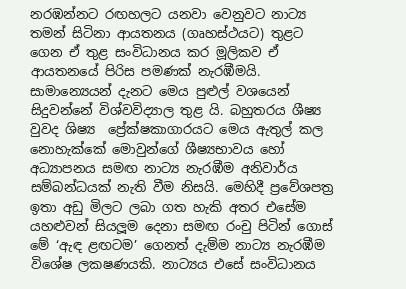නරඹන්නට රඟහලට යනවා වෙනුවට නාට්‍ය තමන් සිටිනා ආයතනය (ගෘහස්ථයට) තුළට ගෙන ඒ තුළ සංවිධානය කර මූලිකව ඒ ආයතනයේ පිරිස පමණක් නැරඹීමයි. සාමාන්‍යෙයන් දැනට මෙය පුළුල් වශයෙන් සිදුවන්නේ විශ්වවිද්‍යාල තුළ යි. බහුතරය ශීෂ්‍ය වුවද ශිෂ්‍ය ‍ ප්‍රේක්ෂකාගාරයට මෙය ඇතුල් කල නොහැක්කේ මොවුන්ගේ ශීෂ්‍යභාවය හෝ අධ්‍යාපනය සමඟ නාට්‍ය නැරඹීම අනිවාර්ය සම්බන්ධයක් නැති වීම නිසයි. මෙහිදී ප්‍රවේශපත්‍ර ඉතා අඩු මිලට ලබා ගත හැකි අතර එසේම යහළුවන් සියලූම දෙනා සමඟ රංචු පිටින් ගොස් මේ ‘ඇඳ ළඟටම’ ගෙනත් දැම්ම නාට්‍ය නැරඹීම විශේෂ ලක‍ෂණයකි. නාට්‍යය එසේ සංවිධානය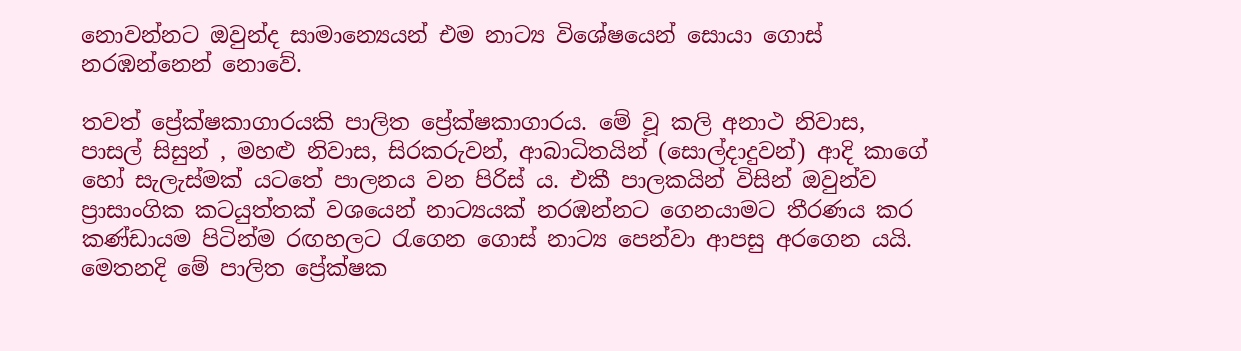නොවන්නට ඔවුන්ද සාමාන්‍යෙයන් එම නාට්‍ය විශේෂයෙන් සොයා ගොස් නරඹන්නෙන් නොවේ.

තවත් ප්‍රේක්ෂකාගාරයකි පාලිත ප්‍රේක්ෂකාගාරය. මේ වූ කලි අනාථ නිවාස, පාසල් සිසුන් , මහළු නිවාස, සිරකරුවන්, ආබාධිතයින් (සොල්දාදුවන්) ආදි කාගේ හෝ සැලැස්මක් යටතේ පාලනය වන පිරිස් ය. එකී පාලකයින් විසින් ඔවුන්ව ප්‍රාසාංගික කටයුත්තක් වශයෙන් නාට්‍යයක් නරඹන්නට ගෙනයාමට තීරණය කර කණ්ඩායම පිටින්ම රඟහලට රැගෙන ගොස් නාට්‍ය පෙන්වා ආපසු අරගෙන යයි. මෙතනදි මේ පාලිත ප්‍රේක්ෂක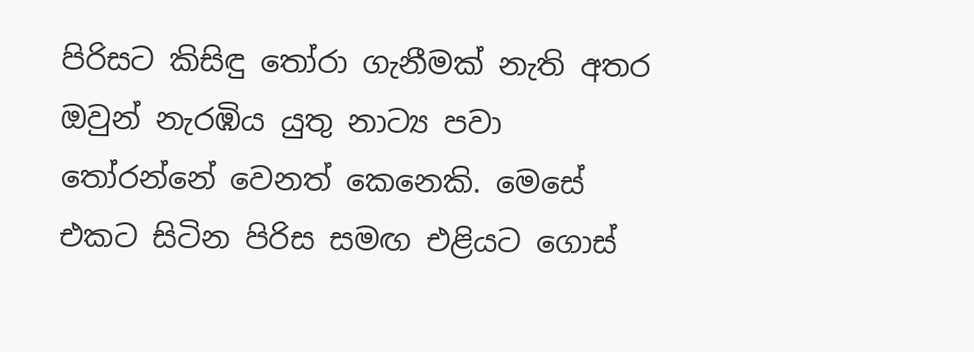පිරිසට කිසිඳු තෝරා ගැනීමක් නැති අතර ඔවුන් නැරඹිය යුතු නාට්‍ය පවා තෝරන්නේ වෙනත් කෙනෙකි. මෙසේ එකට සිටින පිරිස සමඟ එළියට ගොස්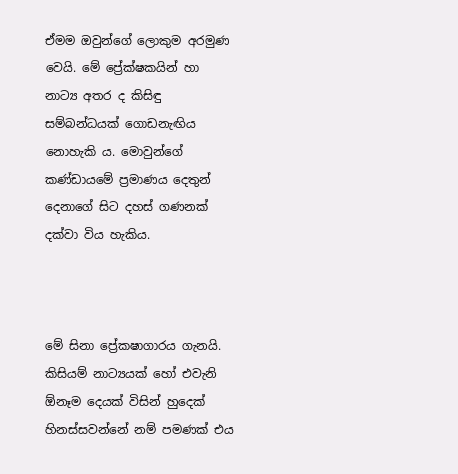ඒමම ඔවුන්ගේ ලොකුම අරමුණ වෙයි. මේ ප්‍රේක්ෂකයින් හා නාට්‍ය අතර ද කිසිඳු සම්බන්ධයක් ගොඩනැඟිය නොහැකි ය. මොවුන්ගේ කණ්ඩායමේ ප්‍රමාණය දෙතුන් දෙනාගේ සිට දහස් ගණනක් දක්වා විය හැකිය.



මේ සිනා ප්‍රේක‍ෂාගාරය ගැනයි. කිසියම් නාට්‍යයක් හෝ එවැනි ඕනෑම දෙයක් විසින් හුදෙක් හිනස්සවන්නේ නම් පමණක් එය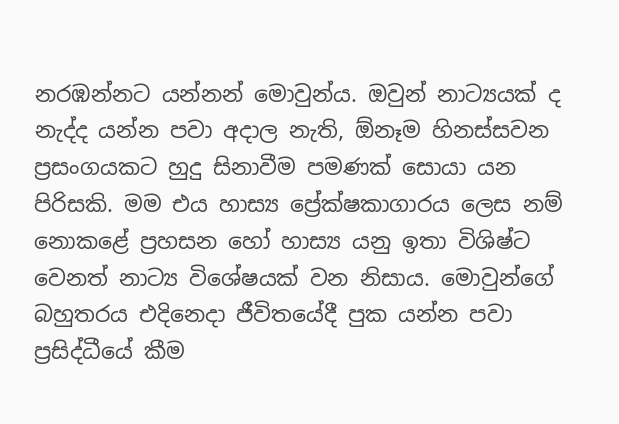නරඹන්නට යන්නන් මොවුන්ය. ඔවුන් නාට්‍යයක් ද නැද්ද යන්න පවා අදාල නැති, ඕනෑම හිනස්සවන ප්‍රසංගයකට හුදු සිනාවීම පමණක් සොයා යන පිරිසකි. මම එය හාස්‍ය ප්‍රේක්ෂකාගාරය ලෙස නම් නොකළේ ප්‍රහසන හෝ හාස්‍ය යනු ඉතා විශිෂ්ට වෙනත් නාට්‍ය විශේෂයක් වන නිසාය. මොවුන්ගේ බහුතරය එදිනෙදා ජීවිතයේදී පුක යන්න පවා ප්‍රසිද්ධීයේ කීම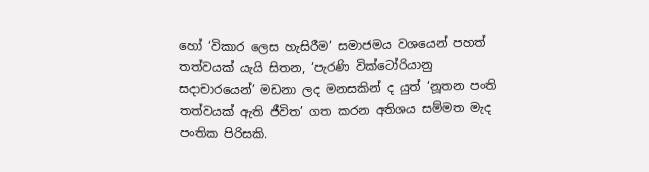හෝ ‘විකාර ලෙස හැසිරීම’ සමාජමය වශයෙන් පහත් තත්වයක් යැයි සිතන, ‘පැරණි වික්ටෝරියානු සදාචාරයෙන්’ මඩනා ලද මනසකින් ද යුත් ‘නූතන පංති තත්වයක් ඇති ජීවිත’ ගත කරන අතිශය සම්මත මැද පංතික පිරිසකි.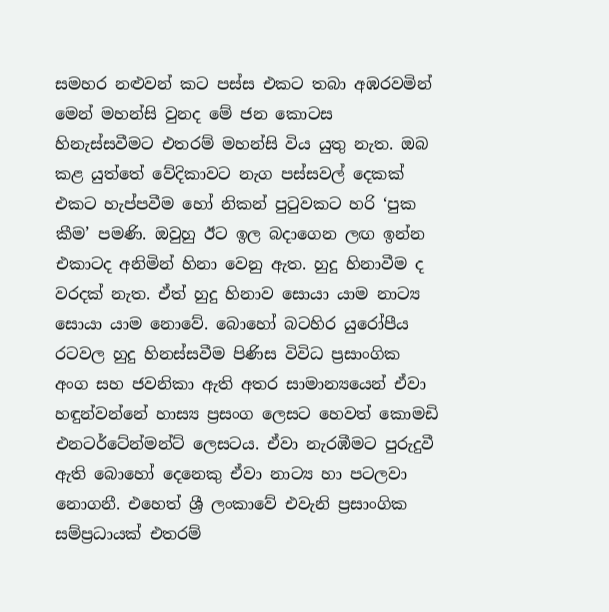සමහර නළුවන් කට පස්ස එකට තබා අඹරවමින් මෙන් මහන්සි වුනද මේ ජන කොටස හිනැස්සවීමට එතරම් මහන්සි විය යුතු නැත. ඔබ කළ යුත්තේ වේදිකාවට නැග පස්සවල් දෙකක් එකට හැප්පවීම හෝ නිකන් පුටුවකට හරි ‘පුක කීම’ පමණි. ඔවුහු ඊට ඉල බදාගෙන ලඟ ඉන්න එකාටද අනිමින් හිනා වෙනු ඇත. හුදු හිනාවීම ද වරදක් නැත. ඒත් හුදු හිනාව සොයා යාම නාට්‍ය සොයා යාම නොවේ. බොහෝ බටහිර යුරෝපීය රටවල හුදු හිනස්සවීම පිණිස විවිධ ප්‍රසාංගික අංග සහ ජවනිකා ඇති අතර සාමාන්‍යයෙන් ඒවා හඳුන්වන්නේ හාස්‍ය ප්‍රසංග ලෙසට හෙවත් කොමඩි එනටර්ටේන්මන්ට් ලෙසටය. ඒවා නැරඹීමට පුරුදුවී ඇති බොහෝ දෙනෙකු ඒවා නාට්‍ය හා පටලවා නොගනී. එහෙත් ශ්‍රී ලංකාවේ එවැනි ප්‍රසාංගික සම්ප්‍රධායක් එතරම්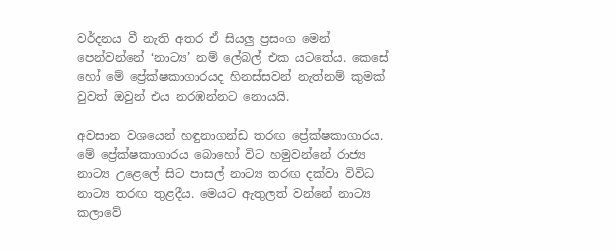වර්දනය වී නැති අතර ඒ සියලු ප්‍රසංග මෙන් පෙන්වන්නේ ‘නාට්‍ය’ නම් ලේබල් එක යටතේය. කෙසේ හෝ මේ ප්‍රේක්ෂකාගාරයද හිනස්සවන් නැත්නම් කුමක් වුවත් ඔවුන් එය නරඹන්නට නොයයි.

අවසාන වශයෙන් හඳුනාගන්ඩ තරඟ ප්‍රේක්ෂකාගාරය. මේ ප්‍රේක්ෂකාගාරය බොහෝ විට හමුවන්නේ රාජ්‍ය නාට්‍ය උළෙලේ සිට පාසල් නාට්‍ය තරඟ දක්වා විවිධ නාට්‍ය තරඟ තුළදීය. මෙයට ඇතුලත් වන්නේ නාට්‍ය කලාවේ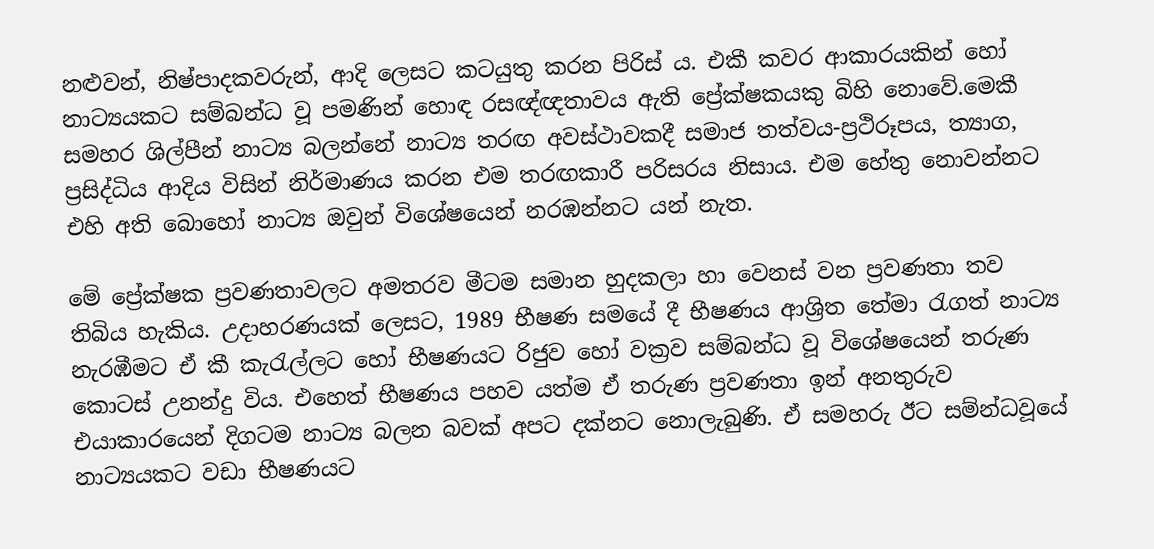නළුවන්, නිෂ්පාදකවරුන්, ආදි ලෙසට කටයුතු කරන පිරිස් ය. එකී කවර ආකාරයකින් හෝ නාට්‍යයකට සම්බන්ධ වූ පමණින් හොඳ රසඥ්ඥතාවය ඇති ප්‍රේක්ෂකයකු බිහි නොවේ.මෙකී සමහර ශිල්පීන් නාට්‍ය බලන්නේ නාට්‍ය තරඟ අවස්ථාවකදී සමාජ තත්වය-ප්‍රථිරූපය, ත්‍යාග, ප්‍රසිද්ධිය ආදිය විසින් නිර්මාණය කරන එම තරඟකාරී පරිසරය නිසාය. එම හේතු නොවන්නට එහි අති බොහෝ නාට්‍ය ඔවුන් විශේෂයෙන් නරඹන්නට යන් නැත.

මේ ප්‍රේක්ෂක ප්‍රවණතාවලට අමතරව මීටම සමාන හුදකලා හා වෙනස් වන ප්‍රවණතා තව තිබිය හැකිය. උදාහරණයක් ලෙසට, 1989 භීෂණ සමයේ දී භීෂණය ආශ්‍රිත තේමා රැගත් නාට්‍ය නැරඹීමට ඒ කී කැරැල්ලට හෝ භීෂණයට රිජුව හෝ වක්‍රව සම්බන්ධ වූ විශේෂයෙන් තරුණ කොටස් උනන්දු විය. එහෙත් භීෂණය පහව යත්ම ඒ තරුණ ප්‍රවණතා ඉන් අනතුරුව එයාකාරයෙන් දිගටම නාට්‍ය බලන බවක් අපට දක්නට නොලැබුණි. ඒ සමහරු ඊට සම්න්ධවූයේ නාට්‍යයකට වඩා භීෂණයට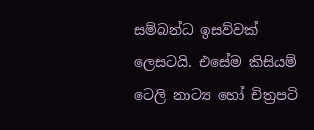සම්බන්ධ ඉසව්වක් ලෙසටයි. එසේම කිසියම් ටෙලි නාට්‍ය හෝ චිත්‍රපටි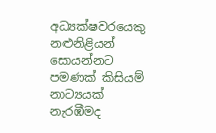අධ්‍යක්ෂවරයෙකු නළුනිළියන් සොයන්නට පමණක් කිසියම් නාට්‍යයක් නැරඹීමද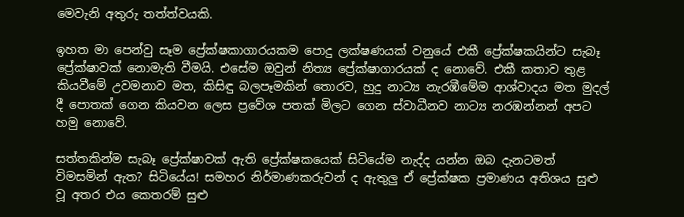මෙවැනි අතුරු තත්ත්වයකි.

ඉහත මා පෙන්වු සෑම ප්‍රේක්ෂකාගාරයකම පොදු ලක්ෂණයක් වනුයේ එකී ප්‍රේක්ෂකයින්ට සැබෑ ප්‍රේක්ෂාවක් නොමැති වීමයි. එසේම ඔවුන් නිත්‍ය ප්‍රේක්ෂාගාරයක් ද නොවේ. එකී කතාව තුළ කියවීමේ උවමනාව මත, කිසිඳු බලපෑමකින් තොරව, හුදු නාට්‍ය නැරඹීමේම ආශ්වාදය මත මුදල් දී පොතක් ගෙන කියවන ලෙස ප්‍රවේශ පතක් මිලට ගෙන ස්වාධීනව නාට්‍ය නරඹන්නන් අපට හමු නොවේ.

සත්තකින්ම සැබෑ ප්‍රේක්ෂාවක් ඇති ප්‍රේක්ෂකයෙක් සිටියේම නැද්ද යන්න ඔබ දැනටමත් විමසමින් ඇත? සිටියේය! සමහර නිර්මාණකරුවන් ද ඇතුලු ඒ ප්‍රේක්ෂක ප්‍රමාණය අතිශය සුළු වූ අතර එය කෙතරම් සුළු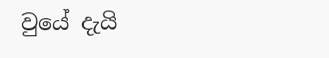වුයේ දැයි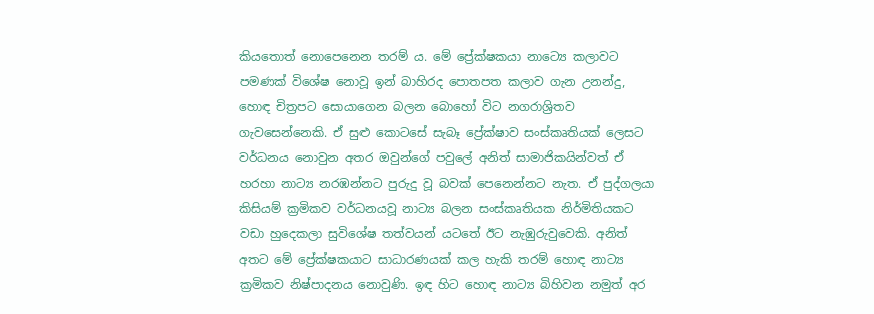කියතොත් නොපෙනෙන තරම් ය. මේ ප්‍රේක්ෂකයා නාට්‍යෙ කලාවට පමණක් විශේෂ නොවූ ඉන් බාහිරද පොතපත කලාව ගැන උනන්දු, හොඳ චිත්‍රපට සොයාගෙන බලන බොහෝ විට නගරාශ්‍රිතව ගැවසෙන්නෙකි. ඒ සුළු කොටසේ සැබෑ ප්‍රේක්ෂාව සංස්කෘතියක් ලෙසට වර්ධනය නොවුන අතර ඔවුන්ගේ පවුලේ අනිත් සාමාජිකයින්වත් ඒ හරහා නාට්‍ය නරඹන්නට පුරුදු වූ බවක් පෙනෙන්නට නැත. ඒ පුද්ගලයා කිසියම් ක්‍රමිකව වර්ධනයවූ නාට්‍ය බලන සංස්කෘතියක නිර්මිතියකට වඩා හුදෙකලා සුවිශේෂ තත්වයන් යටතේ ඊට නැඹුරුවුවෙකි. අනිත් අතට මේ ප්‍රේක්ෂකයාට සාධාරණයක් කල හැකි තරම් හොඳ නාට්‍ය ක්‍රමිකව නිෂ්පාදනය නොවුණි. ඉඳ හිට හොඳ නාට්‍ය බිහිවන නමුත් අර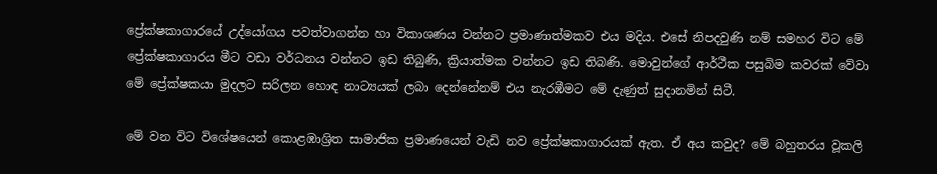ප්‍රේක්ෂකාගාරයේ උද්යෝගය පවත්වාගන්න හා විකාශණය වන්නට ප්‍රමාණාත්මකව එය මදිය. එසේ නිපදවුණි නම් සමහර විට මේ ප්‍රේක්ෂකාගාරය මීට වඩා වර්ධනය වන්නට ඉඩ තිබුණි, ක්‍රියාත්මක වන්නට ඉඩ තිබණි. මොවුන්ගේ ආර්ථීක පසුබිම කවරක් වේවා මේ ප්‍රේක්ෂකයා මුදලට සරිලන හොඳ නාට්‍යයක් ලබා දෙන්නේනම් එය නැරඹීමට මේ දැණුත් සුදානමින් සිටී.

මේ වන විට විශේෂයෙන් කොළඹාශ්‍රිත සාමාජික ප්‍රමාණයෙන් වැඩි නව ප්‍රේක්ෂකාගාරයක් ඇත. ඒ අය කවුද? මේ බහුතරය වූකලි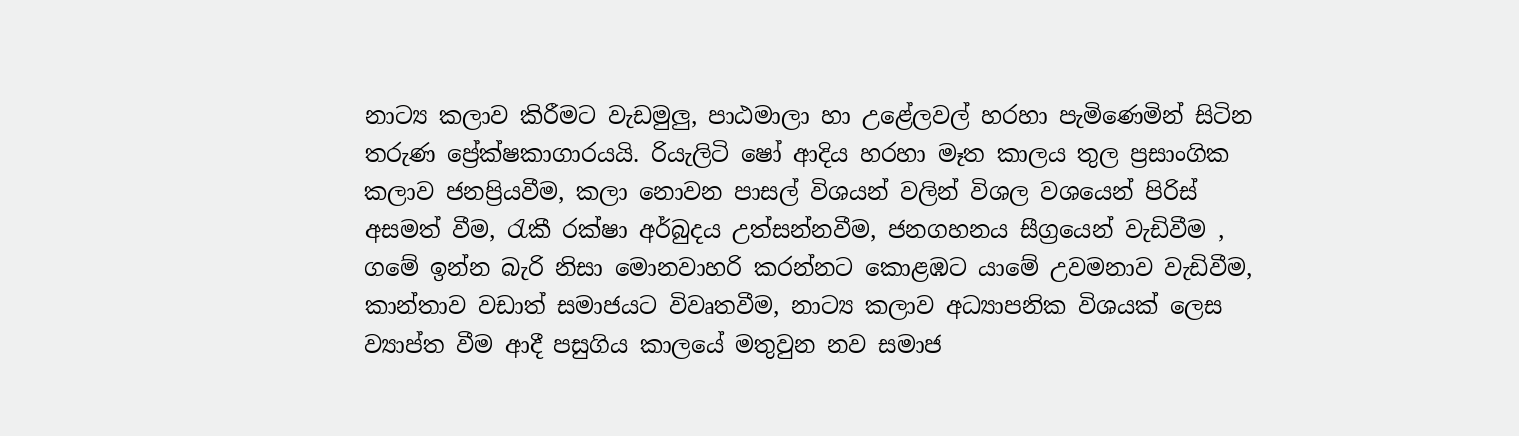නාට්‍ය කලාව කිරීමට වැඩමුලු, පාඨමාලා හා උළේලවල් හරහා පැමිණෙමින් සිටින තරුණ ප්‍රේක්ෂකාගාරයයි. රියැලිටි ෂෝ ආදිය හරහා මෑත කාලය තුල ප්‍රසාංගික කලාව ජනප්‍රියවීම, කලා නොවන පාසල් විශයන් වලින් විශල වශයෙන් පිරිස් අසමත් වීම, රැකී රක්ෂා අර්බුදය උත්සන්නවීම, ජනගහනය සීග්‍රයෙන් වැඩිවීම , ගමේ ඉන්න බැරි නිසා මොනවාහරි කරන්නට කොළඹට යාමේ උවමනාව වැඩිවීම, කාන්තාව වඩාත් සමාජයට විවෘතවීම, නාට්‍ය කලාව අධ්‍යාපනික විශයක් ලෙස ව්‍යාප්ත වීම ආදී පසුගිය කාලයේ මතුවුන නව සමාජ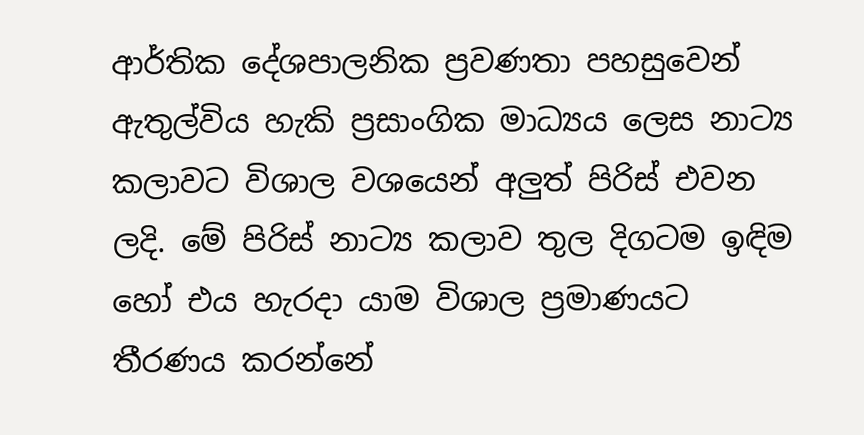ආර්තික දේශපාලනික ප්‍රවණතා පහසුවෙන් ඇතුල්විය හැකි ප්‍රසාංගික මාධ්‍යය ලෙස නාට්‍ය කලාවට විශාල වශයෙන් අලුත් පිරිස් එවන ලදි. මේ පිරිස් නාට්‍ය කලාව තුල දිගටම ඉඳිම හෝ එය හැරදා යාම විශාල ප්‍රමාණයට තීරණය කරන්නේ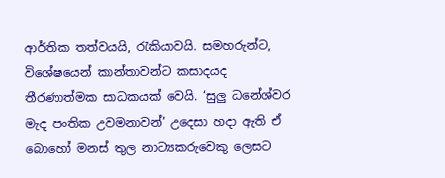ආර්තික තත්වයයි, රැකියාවයි. සමහරුන්ට, විශේෂයෙන් කාන්තාවන්ට කසාදයද තීරණාත්මක සාධකයක් වෙයි. ‘සුලු ධනේශ්වර මැද පංතික උවමනාවන්’ උදෙසා හදා ඇති ඒ බොහෝ මනස් තුල නාට්‍යකරුවෙකු ලෙසට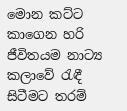මොන කට්ට කාගෙන හරි ජීවිතයම නාට්‍ය කලාවේ රැඳී සිටීමට තරම්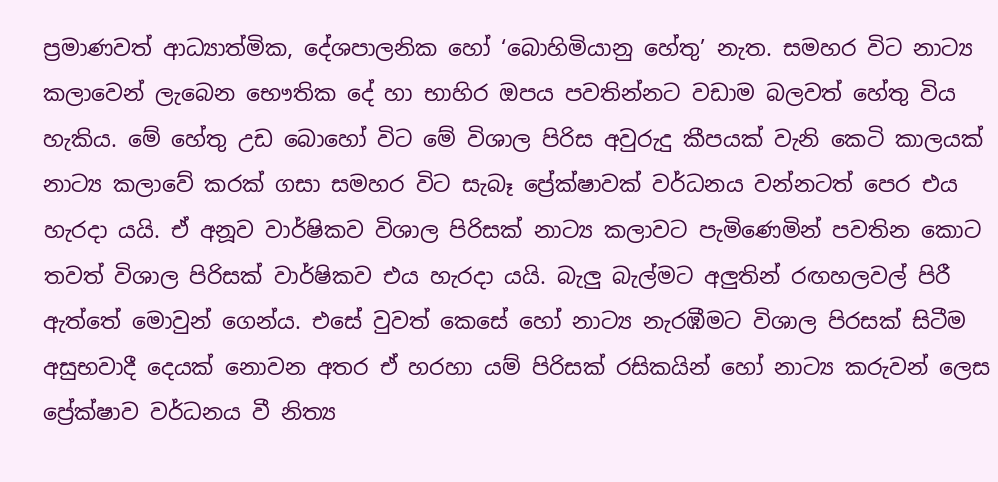ප්‍රමාණවත් ආධ්‍යාත්මික, දේශපාලනික හෝ ‘බොහිමියානු හේතු’ නැත. සමහර විට නාට්‍ය කලාවෙන් ලැබෙන භෞතික දේ හා භාහිර ඔපය පවතින්නට වඩාම බලවත් හේතු විය හැකිය. මේ හේතු උඩ බොහෝ විට මේ විශාල පිරිස අවුරුදු කීපයක් වැනි කෙටි කාලයක් නාට්‍ය කලාවේ කරක් ගසා සමහර විට සැබෑ ප්‍රේක්ෂාවක් වර්ධනය වන්නටත් පෙර එය හැරදා යයි. ඒ අනූව වාර්ෂිකව විශාල පිරිසක් නාට්‍ය කලාවට පැමිණෙමින් පවතින කොට තවත් විශාල පිරිසක් වාර්ෂිකව එය හැරදා යයි. බැලු බැල්මට අලුතින් රඟහලවල් පිරී ඇත්තේ මොවුන් ගෙන්ය. එසේ වුවත් කෙසේ හෝ නාට්‍ය නැරඹීමට විශාල පිරසක් සිටීම අසුභවාදී දෙයක් නොවන අතර ඒ හරහා යම් පිරිසක් රසිකයින් හෝ නාට්‍ය කරුවන් ලෙස ප්‍රේක්ෂාව වර්ධනය වී නිත්‍ය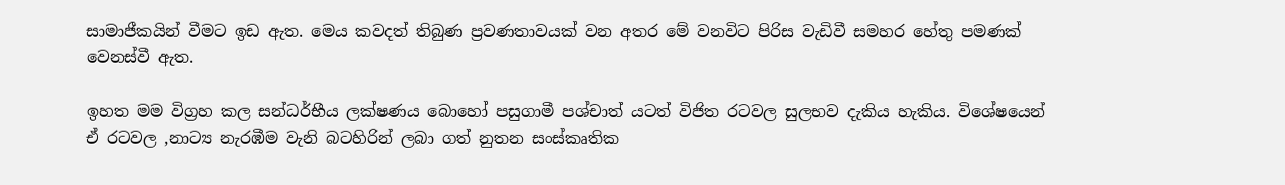සාමාජීකයින් වීමට ඉඩ ඇත. මෙය කවදත් තිබුණ ප්‍රවණතාවයක් වන අතර මේ වනවිට පිරිස වැඩිවී සමහර හේතු පමණක් වෙනස්වී ඇත.

ඉහත මම විග්‍රහ කල සන්ධර්භීය ලක්ෂණය බොහෝ පසුගාමී පශ්චාත් යටත් විජිත රටවල සුලභව දැකිය හැකිය. විශේෂයෙන් ඒ රටවල ,නාට්‍ය නැරඹීම වැනි බටහිරින් ලබා ගත් නුතන සංස්කෘතික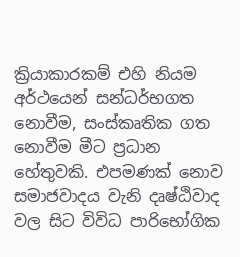ක්‍රියාකාරකම් එහි නියම අර්ථයෙන් සන්ධර්භගත නොවීම, සංස්කෘතික ගත නොවීම මීට ප්‍රධාන හේතුවකි. එපමණක් නොව සමාජවාදය වැනි දෘෂ්ඨිවාද වල සිට විවිධ පාරිභෝගික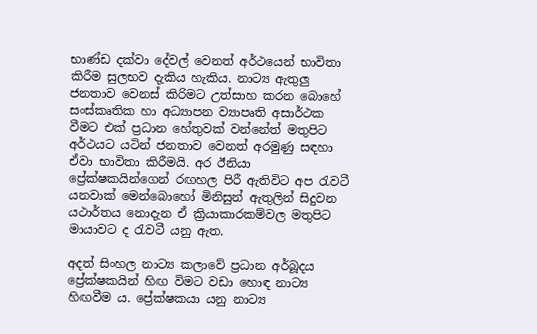භාණ්ඩ දක්වා දේවල් වෙනත් අර්ථයෙන් භාවිතා කිරීම සුලභව දැකිය හැකිය. නාට්‍ය ඇතුලු ජනතාව වෙනස් කිරිමට උත්සාහ කරන බොහේ සංස්කෘතික හා අධ්‍යාපන ව්‍යාපෘති අසාර්ථක වීමට එක් ප්‍රධාන හේතුවක් වන්නේත් මතුපිට අර්ථයට යටින් ජනතාව වෙනත් අරමුණු සඳහා ඒවා භාවිතා කිරීමයි. අර ඊනියා ප්‍රේක්ෂකයින්ගෙන් රඟහල පිරී ඇතිවිට අප රැවටී යනවාක් මෙන්බොහෝ මිනිසුන් ඇතුලින් සිදුවන යථාර්තය නොදැන ඒ ක්‍රියාකාරකම්වල මතුපිට මායාවට ද රැවටී යනු ඇත.

අදත් සිංහල නාට්‍ය කලාවේ ප්‍රධාන අර්බූදය ප්‍රේක්ෂකයින් හිඟ විමට වඩා හොඳ නාට්‍ය හිඟවීම ය. ප්‍රේක්ෂකයා යනු නාට්‍ය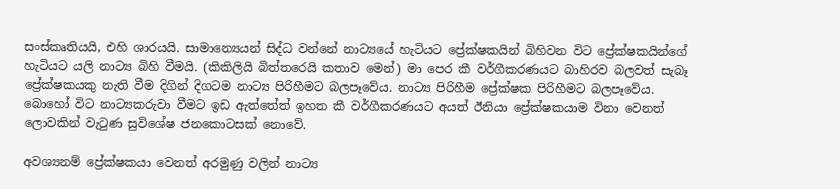සංස්කෘතියයි, එහි ශාරයයි. සාමාන්‍යෙයන් සිද්ධ වන්නේ නාට්‍යයේ හැටියට ප්‍රේක්ෂකයින් බිහිවන විට ප්‍රේක්ෂකයින්ගේ හැටියට යලි නාට්‍ය බිහි වීමයි. (කිකිලියි බිත්තරෙයි කතාව මෙන්) මා පෙර කී වර්ගීකරණයට බාහිරව බලවත් සැබෑ ප්‍රේක්ෂකයකු නැති වීම දිගින් දිගටම නාට්‍ය පිරිහීමට බලපෑවේය. නාට්‍ය පිරිහීම ප්‍රේක්ෂක පිරිහීමට බලපෑවේය. බොහෝ විට නාට්‍යකරුවා වීමට ඉඩ ඇත්තේත් ඉහත කී වර්ගීකරණයට අයත් ඊනියා ප්‍රේක්ෂකයාම විනා වෙනත් ලොවකින් වැටුණ සුවිශේෂ ජනකොටසක් නොවේ.

අවශ්‍යනම් ප්‍රේක්ෂකයා වෙනත් අරමුණු වලින් නාට්‍ය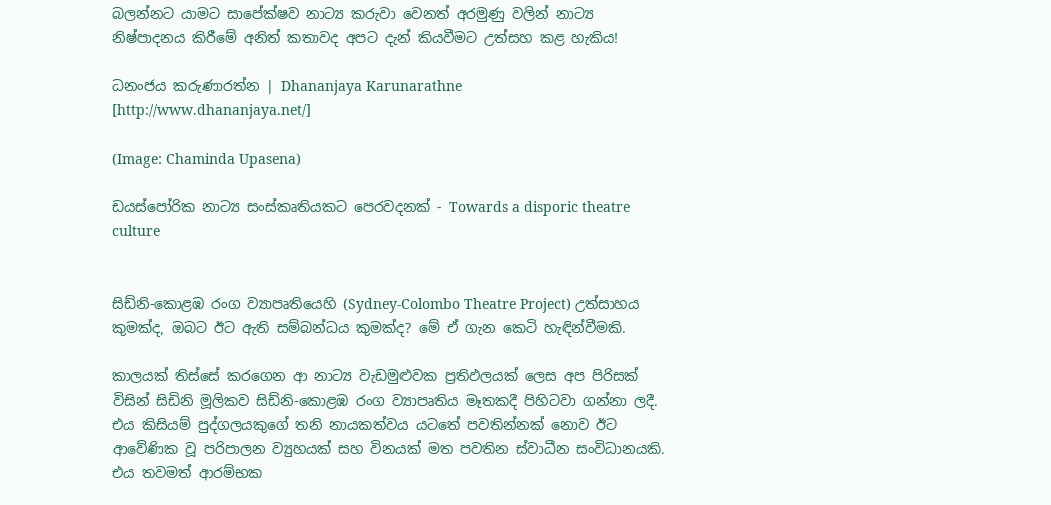බලන්නට යාමට සාපේක්ෂව නාට්‍ය කරුවා වෙනත් අරමුණු වලින් නාට්‍ය නිෂ්පාදනය කිරීමේ අනිත් කතාවද අපට දැන් කියවීමට උත්සහ කළ හැකිය!

ධනංජය කරුණාරත්න | Dhananjaya Karunarathne [http://www.dhananjaya.net/]

(Image: Chaminda Upasena)

ඩයස්පෝරික නාට්‍ය සංස්කෘතියකට පෙරවදනක් - Towards a disporic theatre culture


සිඩ්නි-කොළඹ රංග ව්‍යාපෘතියෙහි (Sydney-Colombo Theatre Project) උත්සාහය කුමක්ද, ඔබට ඊට ඇති සම්බන්ධය කුමක්ද? මේ ඒ ගැන කෙටි හැඳින්වීමකි.

කාලයක් තිස්සේ කරගෙන ආ නාට්‍ය වැඩමුළුවක ප්‍රතිඵලයක් ලෙස අප පිරිසක් විසින් සිඩිනි මූලිකව සිඩ්නි-කොළඹ රංග ව්‍යාපෘතිය මෑතකදී පිහිටවා ගන්නා ලදී. එය කිසියම් පුද්ගලයකුගේ තනි නායකත්වය යටතේ පවතින්නක් නොව ඊට ආවේණික වූ පරිපාලන ව්‍යුහයක් සහ විනයක් මත පවතින ස්වාධීන සංවිධානයකි. එය තවමත් ආරම්භක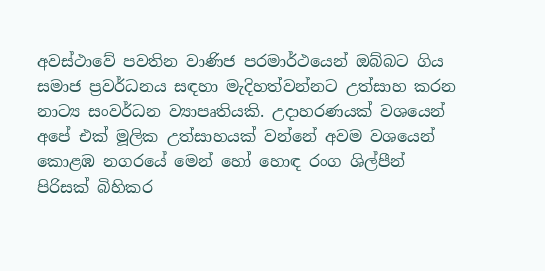අවස්ථාවේ පවතින වාණිජ පරමාර්ථයෙන් ඔබ්බට ගිය සමාජ ප්‍රවර්ධනය සඳහා මැදිහත්වන්නට උත්සාහ කරන නාට්‍ය සංවර්ධන ව්‍යාපෘතියකි. උදාහරණයක් වශයෙන් අපේ එක් මූලික උත්සාහයක් වන්නේ අවම වශයෙන් කොළඹ නගරයේ මෙන් හෝ හොඳ රංග ශිල්පීන් පිරිසක් බිහිකර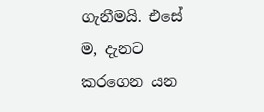ගැනීමයි. එසේ ම, දැනට කරගෙන යන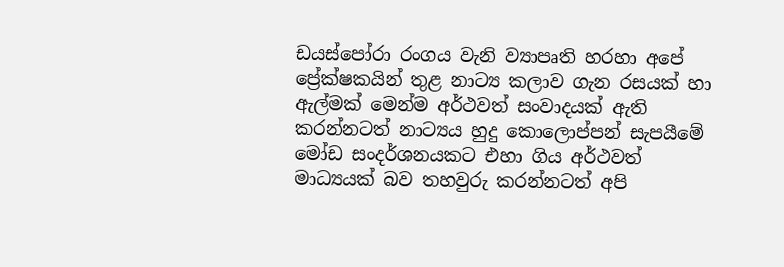ඩයස්පෝරා රංගය වැනි ව්‍යාපෘති හරහා අපේ ප්‍රේක්ෂකයින් තුළ නාට්‍ය කලාව ගැන රසයක් හා ඇල්මක් මෙන්ම අර්ථවත් සංවාදයක් ඇති කරන්නටත් නාට්‍යය හුදු කොලොප්පන් සැපයීමේ මෝඩ සංදර්ශනයකට එහා ගිය අර්ථවත් මාධ්‍යයක් බව තහවුරු කරන්නටත් අපි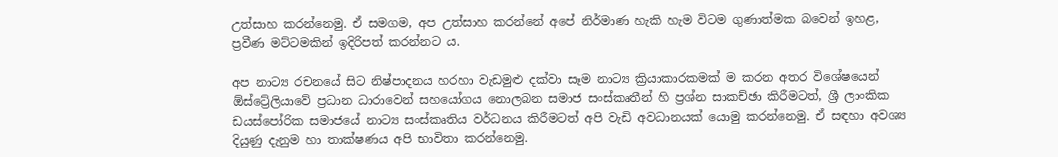උත්සාහ කරන්නෙමු. ඒ සමගම, අප උත්සාහ කරන්නේ අපේ නිර්මාණ හැකි හැම විටම ගුණාත්මක බවෙන් ඉහළ, ප්‍රවීණ මට්ටමකින් ඉදිරිපත් කරන්නට ය.

අප නාට්‍ය රචනයේ සිට නිෂ්පාදනය හරහා වැඩමුළු දක්වා සෑම නාට්‍ය ක්‍රියාකාරකමක් ම කරන අතර විශේෂයෙන් ඕස්ට්‍රේලියාවේ ප්‍රධාන ධාරාවෙන් සහයෝගය නොලබන සමාජ සංස්කෘතීන් හි ප්‍රශ්න සාකච්ඡා කිරීමටත්, ශ්‍රී ලාංකික ඩයස්පෝරික සමාජයේ නාට්‍ය සංස්කෘතිය වර්ධනය කිරීමටත් අපි වැඩි අවධානයක් යොමු කරන්නෙමු. ඒ සඳහා අවශ්‍ය දියුණු දැනුම හා තාක්ෂණය අපි භාවිතා කරන්නෙමු.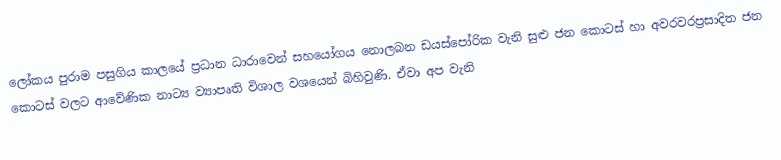ලෝකය පුරාම පසුගිය කාලයේ ප්‍රධාන ධාරාවෙන් සහයෝගය නොලබන ඩයස්පෝරික වැනි සුළු ජන කොටස් හා අවරවරප්‍රසාදිත ජන කොටස් වලට ආවේණික නාට්‍ය ව්‍යාපෘති විශාල වශයෙන් බිහිවුණි. ඒවා අප වැනි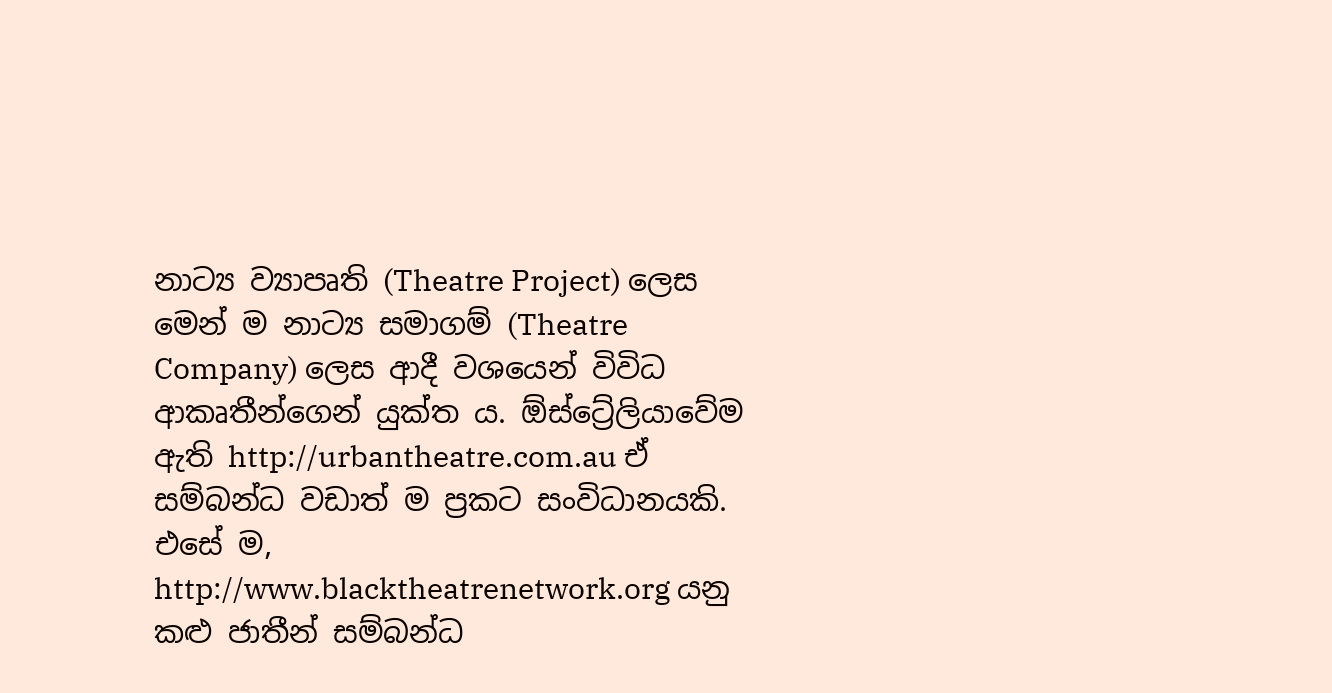නාට්‍ය ව්‍යාපෘති (Theatre Project) ලෙස මෙන් ම නාට්‍ය සමාගම් (Theatre Company) ලෙස ආදී වශයෙන් විවිධ ආකෘතීන්ගෙන් යුක්ත ය. ඕස්ට්‍රේලියාවේම ඇති http://urbantheatre.com.au ඒ සම්බන්ධ වඩාත් ම ප්‍රකට සංවිධානයකි. එසේ ම, http://www.blacktheatrenetwork.org යනු කළු ජාතීන් සම්බන්ධ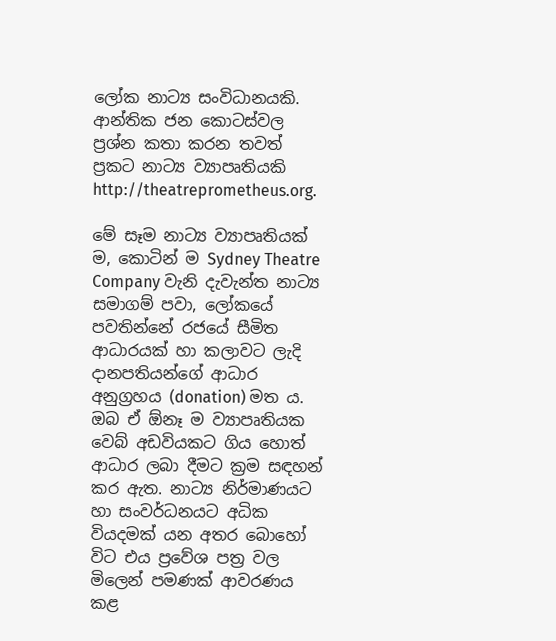ලෝක නාට්‍ය සංවිධානයකි. ආන්තික ජන කොටස්වල ප්‍රශ්න කතා කරන තවත් ප්‍රකට නාට්‍ය ව්‍යාපෘතියකි http://theatreprometheus.org.

මේ සෑම නාට්‍ය ව්‍යාපෘතියක් ම, කොටින් ම Sydney Theatre Company වැනි දැවැන්ත නාට්‍ය සමාගම් පවා, ලෝකයේ පවතින්නේ රජයේ සීමිත ආධාරයක් හා කලාවට ලැදි දානපතියන්ගේ ආධාර අනුග්‍රහය (donation) මත ය. ඔබ ඒ ඕනෑ ම ව්‍යාපෘතියක වෙබ් අඩවියකට ගිය හොත් ආධාර ලබා දීමට ක්‍රම සඳහන් කර ඇත. නාට්‍ය නිර්මාණයට හා සංවර්ධනයට අධික වියදමක් යන අතර බොහෝ විට එය ප්‍රවේශ පත්‍ර වල මිලෙන් පමණක් ආවරණය කළ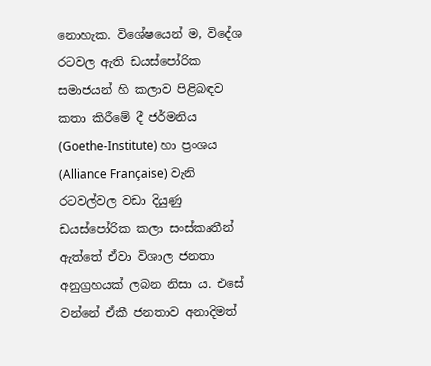නොහැක. විශේෂයෙන් ම, විදේශ රටවල ඇති ඩයස්පෝරික සමාජයන් හි කලාව පිළිබඳව කතා කිරීමේ දී ජර්මනිය (Goethe-Institute) හා ප්‍රංශය (Alliance Française) වැනි රටවල්වල වඩා දියුණු ඩයස්පෝරික කලා සංස්කෘතීන් ඇත්තේ ඒවා විශාල ජනතා අනුග්‍රහයක් ලබන නිසා ය. එසේ වන්නේ ඒකී ජනතාව අනාදිමත්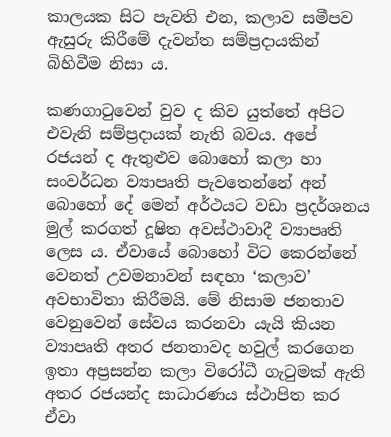කාලයක සිට පැවති එන, කලාව සමීපව ඇසුරු කිරීමේ දැවන්ත සම්ප්‍රදායකින් බිහිවීම නිසා ය.

කණගාටුවෙන් වුව ද කිව යුත්තේ අපිට එවැනි සම්ප්‍රදායක් නැති බවය. අපේ රජයන් ද ඇතුළුව බොහෝ කලා හා සංවර්ධන ව්‍යාපෘති පැවතෙන්නේ අන් බොහෝ දේ මෙන් අර්ථයට වඩා ප්‍රදර්ශනය මුල් කරගත් දූෂිත අවස්ථාවාදී ව්‍යාපෘති ලෙස ය. ඒවායේ බොහෝ විට කෙරන්නේ වෙනත් උවමනාවන් සඳහා ‘කලාව’ අවභාවිතා කිරීමයි. මේ නිසාම ජනතාව වෙනුවෙන් සේවය කරනවා යැයි කියන ව්‍යාපෘති අතර ජනතාවද හවුල් කරගෙන ඉතා අප්‍රසන්න කලා විරෝධී ගැටුමක් ඇති අතර රජයන්ද සාධාරණය ස්ථාපිත කර ඒවා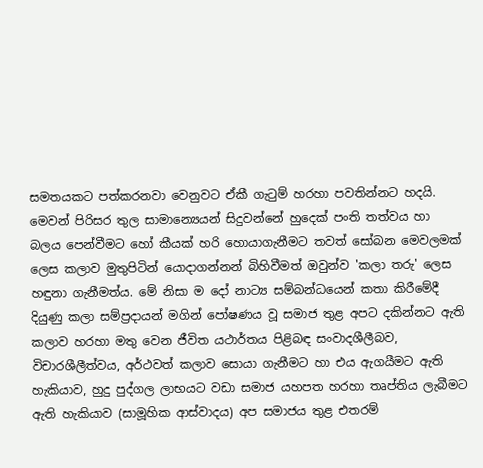සමතයකට පත්කරනවා වෙනුවට ඒකී ගැටුම් හරහා පවතින්නට හදයි. මෙවන් පිරිසර තුල සාමාන්‍යෙයන් සිදුවන්නේ හුදෙක් පංති තත්වය හා බලය පෙන්වීමට හෝ කීයක් හරි හොයාගැනීමට තවත් සෝබන මෙවලමක් ලෙස කලාව මුතුපිටින් යොදාගන්නන් බිහිවීමත් ඔවුන්ව 'කලා තරු' ලෙස හඳුනා ගැනීමත්ය. මේ නිසා ම දෝ නාට්‍ය සම්බන්ධයෙන් කතා කිරීමේදී දියුණු කලා සම්ප්‍රදායන් මගින් පෝෂණය වූ සමාජ තුළ අපට දකින්නට ඇති කලාව හරහා මතු වෙන ජීවිත යථාර්තය පිළිබඳ සංවාදශීලීබව, විචාරශීලීත්වය, අර්ථවත් කලාව සොයා ගැනීමට හා එය ඇගයීමට ඇති හැකියාව, හුදු පුද්ගල ලාභයට වඩා සමාජ යහපත හරහා තෘප්තිය ලැබීමට ඇති හැකියාව (සාමූහික ආස්වාදය) අප සමාජය තුළ එතරම්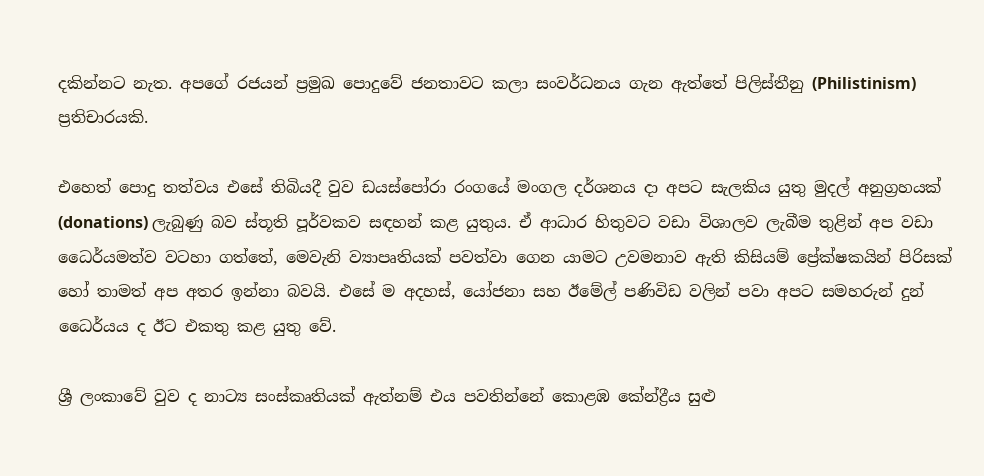දකින්නට නැත. අපගේ රජයන් ප්‍රමුඛ පොදුවේ ජනතාවට කලා සංවර්ධනය ගැන ඇත්තේ පිලිස්තීනු (Philistinism) ප්‍රතිචාරයකි.

එහෙත් පොදු තත්වය එසේ තිබියදී වුව ඩයස්පෝරා රංගයේ මංගල දර්ශනය දා අපට සැලකිය යුතු මුදල් අනුග්‍රහයක් (donations) ලැබුණු බව ස්තූති පූර්වකව සඳහන් කළ යුතුය. ඒ ආධාර හිතුවට වඩා විශාලව ලැබීම තුළින් අප වඩා ධෛර්යමත්ව වටහා ගත්තේ, මෙවැනි ව්‍යාපෘතියක් පවත්වා ගෙන යාමට උවමනාව ඇති කිසියම් ප්‍රේක්ෂකයින් පිරිසක් හෝ තාමත් අප අතර ඉන්නා බවයි. එසේ ම අදහස්, යෝජනා සහ ඊමේල් පණිවිඩ වලින් පවා අපට සමහරුන් දුන් ධෛර්යය ද ඊට එකතු කළ යුතු වේ.

ශ්‍රී ලංකාවේ වුව ද නාට්‍ය සංස්කෘතියක් ඇත්නම් එය පවතින්නේ කොළඹ කේන්ද්‍රීය සුළු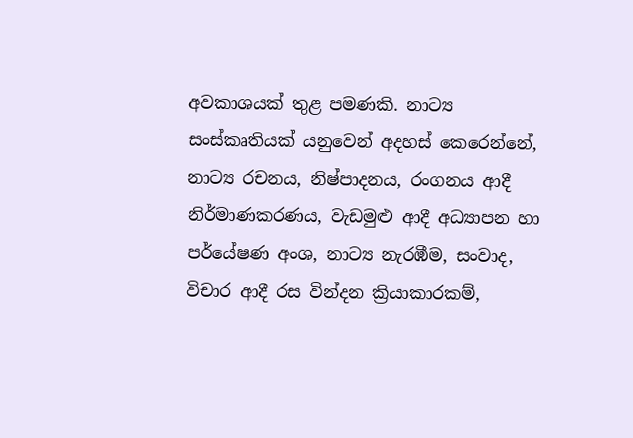අවකාශයක් තුළ පමණකි. නාට්‍ය සංස්කෘතියක් යනුවෙන් අදහස් කෙරෙන්නේ, නාට්‍ය රචනය, නිෂ්පාදනය, රංගනය ආදී නිර්මාණකරණය, වැඩමුළු ආදී අධ්‍යාපන හා පර්යේෂණ අංශ, නාට්‍ය නැරඹීම, සංවාද, විචාර ආදී රස වින්දන ක්‍රියාකාරකම්,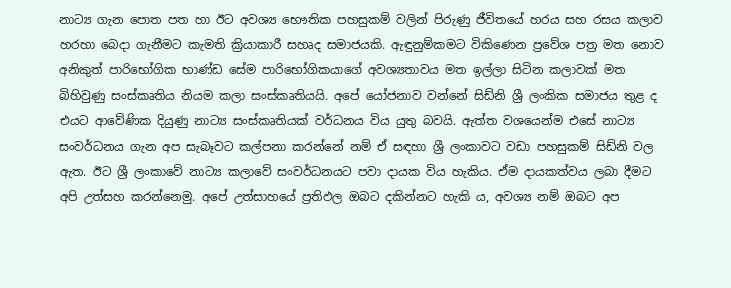නාට්‍ය ගැන පොත පත හා ඊට අවශ්‍ය භෞතික පහසුකම් වලින් පිරුණු ජීවිතයේ හරය සහ රසය කලාව හරහා බෙදා ගැනීමට කැමති ක්‍රියාකාරී සහෘද සමාජයකි. ඇඳුනුම්කමට විකිණෙන ප්‍රවේශ පත්‍ර මත නොව අනිකුත් පාරිභෝගික භාණ්ඩ සේම පාරිභෝගිකයාගේ අවශ්‍යතාවය මත ඉල්ලා සිටින කලාවක් මත බිහිවුණු සංස්කෘතිය නියම කලා සංස්කෘතියයි. අපේ යෝජනාව වන්නේ සිඩ්නි ශ්‍රී ලංකික සමාජය තුළ ද එයට ආවේණික දියුණු නාට්‍ය සංස්කෘතියක් වර්ධනය විය යුතු බවයි. ඇත්ත වශයෙන්ම එසේ නාට්‍ය සංවර්ධනය ගැන අප සැබෑවට කල්පනා කරන්නේ නම් ඒ සඳහා ශ්‍රී ලංකාවට වඩා පහසුකම් සිඩ්නි වල ඇත. ඊට ශ්‍රී ලංකාවේ නාට්‍ය කලාවේ සංවර්ධනයට පවා දායක විය හැකිය. ඒම දායකත්වය ලබා දීමට අපි උත්සහ කරන්නෙමු. අපේ උත්සාහයේ ප්‍රතිඵල ඔබට දකින්නට හැකි ය, අවශ්‍ය නම් ඔබට අප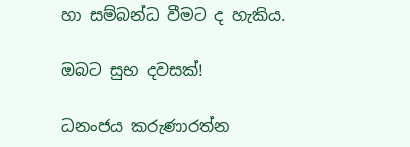හා සම්බන්ධ වීමට ද හැකිය.

ඔබට සුභ දවසක්!

ධනංජය කරුණාරත්න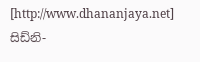[http://www.dhananjaya.net]
සිඩ්නි-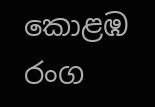කොළඹ රංග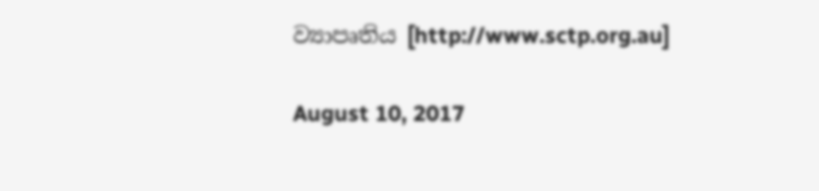ව්‍යාපෘතිය [http://www.sctp.org.au]

August 10, 2017